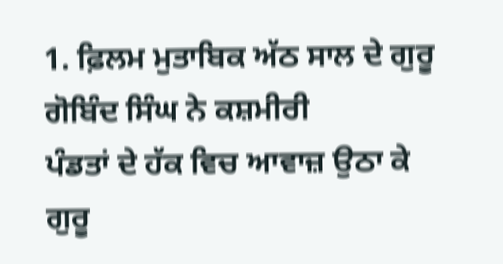1. ਫ਼ਿਲਮ ਮੁਤਾਬਿਕ ਅੱਠ ਸਾਲ ਦੇ ਗੁਰੂ ਗੋਬਿੰਦ ਸਿੰਘ ਨੇ ਕਸ਼ਮੀਰੀ
ਪੰਡਤਾਂ ਦੇ ਹੱਕ ਵਿਚ ਆਵਾਜ਼ ਉਠਾ ਕੇ ਗੁਰੂ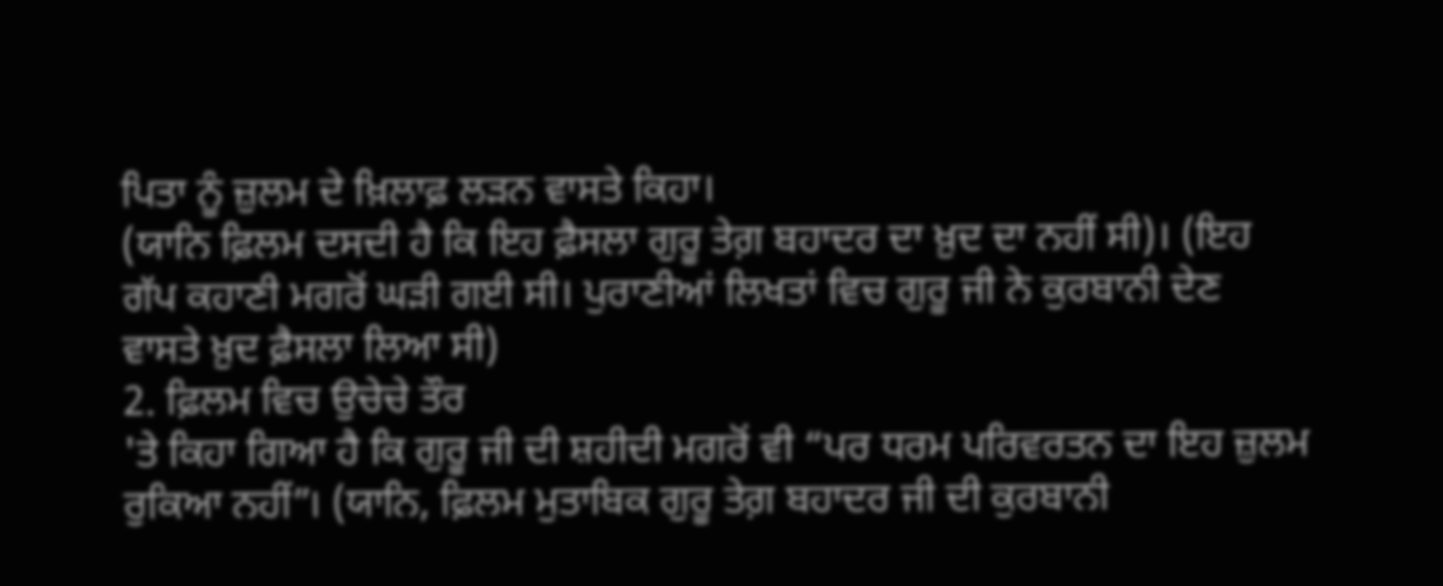ਪਿਤਾ ਨੂੰ ਜ਼ੁਲਮ ਦੇ ਖ਼ਿਲਾਫ਼ ਲੜਨ ਵਾਸਤੇ ਕਿਹਾ।
(ਯਾਨਿ ਫ਼ਿਲਮ ਦਸਦੀ ਹੈ ਕਿ ਇਹ ਫ਼ੈਸਲਾ ਗੁਰੂ ਤੇਗ਼ ਬਹਾਦਰ ਦਾ ਖ਼ੁਦ ਦਾ ਨਹੀਂ ਸੀ)। (ਇਹ
ਗੱਪ ਕਹਾਣੀ ਮਗਰੋਂ ਘੜੀ ਗਈ ਸੀ। ਪੁਰਾਣੀਆਂ ਲਿਖਤਾਂ ਵਿਚ ਗੁਰੂ ਜੀ ਨੇ ਕੁਰਬਾਨੀ ਦੇਣ
ਵਾਸਤੇ ਖ਼ੁਦ ਫ਼ੈਸਲਾ ਲਿਆ ਸੀ)
2. ਫ਼ਿਲਮ ਵਿਚ ਉਚੇਚੇ ਤੌਰ
'ਤੇ ਕਿਹਾ ਗਿਆ ਹੈ ਕਿ ਗੁਰੂ ਜੀ ਦੀ ਸ਼ਹੀਦੀ ਮਗਰੋਂ ਵੀ “ਪਰ ਧਰਮ ਪਰਿਵਰਤਨ ਦਾ ਇਹ ਜ਼ੁਲਮ
ਰੁਕਿਆ ਨਹੀਂ”। (ਯਾਨਿ, ਫ਼ਿਲਮ ਮੁਤਾਬਿਕ ਗੁਰੂ ਤੇਗ਼ ਬਹਾਦਰ ਜੀ ਦੀ ਕੁਰਬਾਨੀ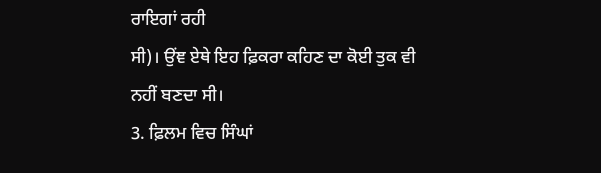ਰਾਇਗਾਂ ਰਹੀ
ਸੀ)। ਉਂਞ ਏਥੇ ਇਹ ਫ਼ਿਕਰਾ ਕਹਿਣ ਦਾ ਕੋਈ ਤੁਕ ਵੀ ਨਹੀਂ ਬਣਦਾ ਸੀ।
3. ਫ਼ਿਲਮ ਵਿਚ ਸਿੰਘਾਂ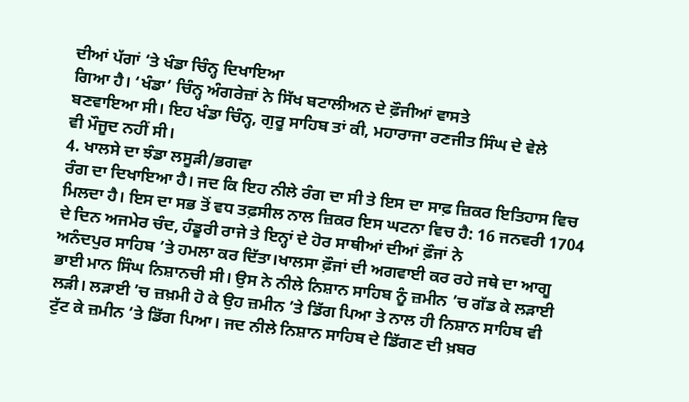ਦੀਆਂ ਪੱਗਾਂ ‘ਤੇ ਖੰਡਾ ਚਿੰਨ੍ਹ ਦਿਖਾਇਆ
ਗਿਆ ਹੈ। ‘ਖੰਡਾ’ ਚਿੰਨ੍ਹ ਅੰਗਰੇਜ਼ਾਂ ਨੇ ਸਿੱਖ ਬਟਾਲੀਅਨ ਦੇ ਫ਼ੌਜੀਆਂ ਵਾਸਤੇ
ਬਣਵਾਇਆ ਸੀ। ਇਹ ਖੰਡਾ ਚਿੰਨ੍ਹ, ਗੁਰੂ ਸਾਹਿਬ ਤਾਂ ਕੀ, ਮਹਾਰਾਜਾ ਰਣਜੀਤ ਸਿੰਘ ਦੇ ਵੇਲੇ
ਵੀ ਮੌਜੂਦ ਨਹੀਂ ਸੀ।
4. ਖਾਲਸੇ ਦਾ ਝੰਡਾ ਲਸੂੜੀ/ਭਗਵਾ
ਰੰਗ ਦਾ ਦਿਖਾਇਆ ਹੈ। ਜਦ ਕਿ ਇਹ ਨੀਲੇ ਰੰਗ ਦਾ ਸੀ ਤੇ ਇਸ ਦਾ ਸਾਫ਼ ਜ਼ਿਕਰ ਇਤਿਹਾਸ ਵਿਚ
ਮਿਲਦਾ ਹੈ। ਇਸ ਦਾ ਸਭ ਤੋਂ ਵਧ ਤਫ਼ਸੀਲ ਨਾਲ ਜ਼ਿਕਰ ਇਸ ਘਟਨਾ ਵਿਚ ਹੈ: 16 ਜਨਵਰੀ 1704
ਦੇ ਦਿਨ ਅਜਮੇਰ ਚੰਦ, ਹੰਡੂਰੀ ਰਾਜੇ ਤੇ ਇਨ੍ਹਾਂ ਦੇ ਹੋਰ ਸਾਥੀਆਂ ਦੀਆਂ ਫ਼ੌਜਾਂ ਨੇ
ਅਨੰਦਪੁਰ ਸਾਹਿਬ ’ਤੇ ਹਮਲਾ ਕਰ ਦਿੱਤਾ।ਖਾਲਸਾ ਫ਼ੌਜਾਂ ਦੀ ਅਗਵਾਈ ਕਰ ਰਹੇ ਜਥੇ ਦਾ ਆਗੂ
ਭਾਈ ਮਾਨ ਸਿੰਘ ਨਿਸ਼ਾਨਚੀ ਸੀ। ਉਸ ਨੇ ਨੀਲੇ ਨਿਸ਼ਾਨ ਸਾਹਿਬ ਨੂੰ ਜ਼ਮੀਨ ’ਚ ਗੱਡ ਕੇ ਲੜਾਈ
ਲੜੀ। ਲੜਾਈ ’ਚ ਜ਼ਖ਼ਮੀ ਹੋ ਕੇ ਉਹ ਜ਼ਮੀਨ ’ਤੇ ਡਿੱਗ ਪਿਆ ਤੇ ਨਾਲ ਹੀ ਨਿਸ਼ਾਨ ਸਾਹਿਬ ਵੀ
ਟੁੱਟ ਕੇ ਜ਼ਮੀਨ ’ਤੇ ਡਿੱਗ ਪਿਆ। ਜਦ ਨੀਲੇ ਨਿਸ਼ਾਨ ਸਾਹਿਬ ਦੇ ਡਿੱਗਣ ਦੀ ਖ਼ਬਰ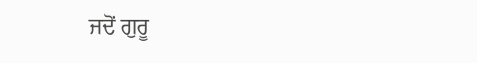ਜਦੋਂ ਗੁਰੂ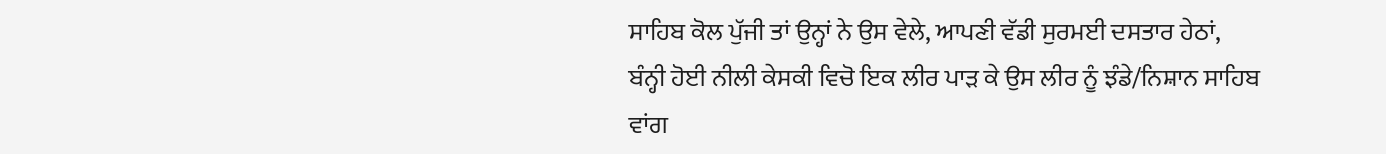ਸਾਹਿਬ ਕੋਲ ਪੁੱਜੀ ਤਾਂ ਉਨ੍ਹਾਂ ਨੇ ਉਸ ਵੇਲੇ, ਆਪਣੀ ਵੱਡੀ ਸੁਰਮਈ ਦਸਤਾਰ ਹੇਠਾਂ,
ਬੰਨ੍ਹੀ ਹੋਈ ਨੀਲੀ ਕੇਸਕੀ ਵਿਚੋ ਇਕ ਲੀਰ ਪਾੜ ਕੇ ਉਸ ਲੀਰ ਨੂੰ ਝੰਡੇ/ਨਿਸ਼ਾਨ ਸਾਹਿਬ
ਵਾਂਗ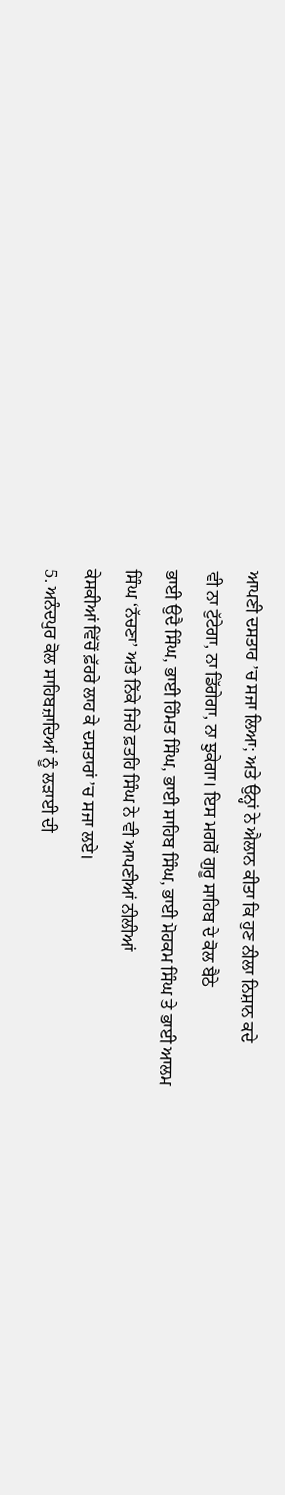ਆਪਣੀ ਦਸਤਾਰ ’ਚ ਸਜਾ ਲਿਆ; ਅਤੇ ਉਨ੍ਹਾਂ ਨੇ ਐਲਾਨ ਕੀਤਾ ਕਿ ਹੁਣ ਨੀਲਾ ਨਿਸ਼ਾਨ ਕਦੇ
ਵੀ ਨਾ ਟੁੱਟੇਗਾ, ਨਾ ਡਿੱਗੇਗਾ, ਨਾ ਝੁਕੇਗਾ। ਇਸ ਮਗਰੋਂ ਗੁਰੂ ਸਾਹਿਬ ਦੇ ਕੋਲ ਬੈਠੇ
ਭਾਈ ਉਦੈ ਸਿੰਘ, ਭਾਈ ਹਿੰਮਤ ਸਿੰਘ, ਭਾਈ ਸਾਹਿਬ ਸਿੰਘ, ਭਾਈ ਮੋਹਕਮ ਸਿੰਘ ਤੇ ਭਾਈ ਆਲਮ
ਸਿੰਘ ‘ਨੱਚਣਾ’ ਅਤੇ ਨਿੱਕੇ ਜਿਹੇ ਫ਼ਤਹਿ ਸਿੰਘ ਨੇ ਵੀ ਆਪਣੀਆਂ ਨੀਲੀਆਂ
ਕੇਸਕੀਆਂ ਵਿੱਚੋਂ ਫ਼ੱਰਰੇ ਲਾਹ ਕੇ ਦਸਤਾਰਾਂ ’ਚ ਸਜਾ ਲਏ।
5. ਅਨੰਦਪੁਰ ਕੋਲ ਸਾਹਿਬਜ਼ਾਦਿਆਂ ਨੂੰ ਲੜਾਈ ਦੀ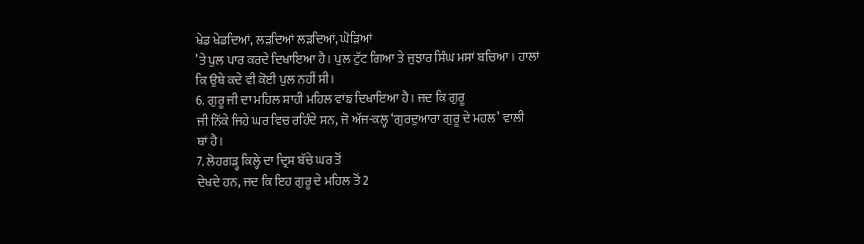ਖੇਡ ਖੇਡਦਿਆਂ, ਲੜਦਿਆਂ ਲੜਦਿਆਂ, ਘੋੜਿਆਂ
’ਤੇ ਪੁਲ ਪਾਰ ਕਰਦੇ ਦਿਖਾਇਆ ਹੈ। ਪੁਲ ਟੁੱਟ ਗਿਆ ਤੇ ਜੁਝਾਰ ਸਿੰਘ ਮਸਾਂ ਬਚਿਆ। ਹਾਲਾਂ
ਕਿ ਉਥੇ ਕਦੇ ਵੀ ਕੋਈ ਪੁਲ ਨਹੀਂ ਸੀ।
6. ਗੁਰੂ ਜੀ ਦਾ ਮਹਿਲ ਸ਼ਾਹੀ ਮਹਿਲ ਵਾਂਙ ਦਿਖਾਇਆ ਹੈ। ਜਦ ਕਿ ਗੁਰੂ
ਜੀ ਨਿੱਕੇ ਜਿਹੇ ਘਰ ਵਿਚ ਰਹਿੰਦੇ ਸਨ, ਜੋ ਅੱਜ-ਕਲ੍ਹ ‘ਗੁਰਦੁਆਰਾ ਗੁਰੂ ਦੇ ਮਹਲ’ ਵਾਲੀ
ਥਾਂ ਹੈ।
7. ਲੋਹਗੜ੍ਹ ਕਿਲ੍ਹੇ ਦਾ ਦ੍ਰਿਸ਼ ਬੱਚੇ ਘਰ ਤੋਂ
ਦੇਖਦੇ ਹਨ, ਜਦ ਕਿ ਇਹ ਗੁਰੂ ਦੇ ਮਹਿਲ ਤੋਂ 2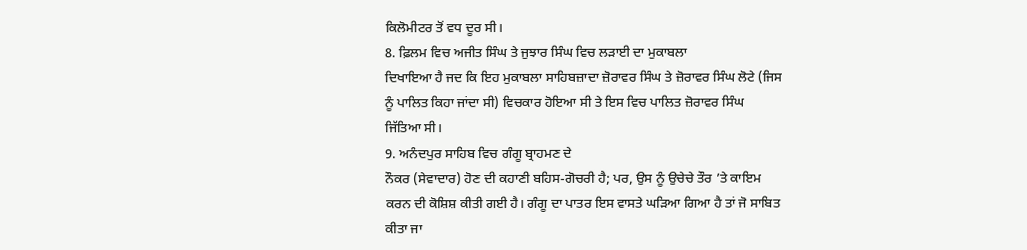ਕਿਲੋਮੀਟਰ ਤੋਂ ਵਧ ਦੂਰ ਸੀ।
8. ਫ਼ਿਲਮ ਵਿਚ ਅਜੀਤ ਸਿੰਘ ਤੇ ਜੁਝਾਰ ਸਿੰਘ ਵਿਚ ਲੜਾਈ ਦਾ ਮੁਕਾਬਲਾ
ਦਿਖਾਇਆ ਹੈ ਜਦ ਕਿ ਇਹ ਮੁਕਾਬਲਾ ਸਾਹਿਬਜ਼ਾਦਾ ਜ਼ੋਰਾਵਰ ਸਿੰਘ ਤੇ ਜ਼ੋਰਾਵਰ ਸਿੰਘ ਲੋਟੇ (ਜਿਸ
ਨੂੰ ਪਾਲਿਤ ਕਿਹਾ ਜਾਂਦਾ ਸੀ) ਵਿਚਕਾਰ ਹੋਇਆ ਸੀ ਤੇ ਇਸ ਵਿਚ ਪਾਲਿਤ ਜ਼ੋਰਾਵਰ ਸਿੰਘ
ਜਿੱਤਿਆ ਸੀ।
9. ਅਨੰਦਪੁਰ ਸਾਹਿਬ ਵਿਚ ਗੰਗੂ ਬ੍ਰਾਹਮਣ ਦੇ
ਨੌਕਰ (ਸੇਵਾਦਾਰ) ਹੋਣ ਦੀ ਕਹਾਣੀ ਬਹਿਸ-ਗੋਚਰੀ ਹੈ; ਪਰ, ਉਸ ਨੂੰ ਉਚੇਚੇ ਤੌਰ ’ਤੇ ਕਾਇਮ
ਕਰਨ ਦੀ ਕੋਸ਼ਿਸ਼ ਕੀਤੀ ਗਈ ਹੈ। ਗੰਗੂ ਦਾ ਪਾਤਰ ਇਸ ਵਾਸਤੇ ਘੜਿਆ ਗਿਆ ਹੈ ਤਾਂ ਜੋ ਸਾਬਿਤ
ਕੀਤਾ ਜਾ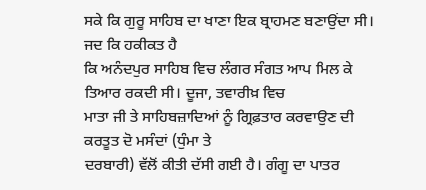ਸਕੇ ਕਿ ਗੁਰੂ ਸਾਹਿਬ ਦਾ ਖਾਣਾ ਇਕ ਬ੍ਰਾਹਮਣ ਬਣਾਉਂਦਾ ਸੀ। ਜਦ ਕਿ ਹਕੀਕਤ ਹੈ
ਕਿ ਅਨੰਦਪੁਰ ਸਾਹਿਬ ਵਿਚ ਲੰਗਰ ਸੰਗਤ ਆਪ ਮਿਲ ਕੇ ਤਿਆਰ ਰਕਦੀ ਸੀ। ਦੂਜਾ, ਤਵਾਰੀਖ਼ ਵਿਚ
ਮਾਤਾ ਜੀ ਤੇ ਸਾਹਿਬਜ਼ਾਦਿਆਂ ਨੂੰ ਗ੍ਰਿਫ਼ਤਾਰ ਕਰਵਾਉਣ ਦੀ ਕਰਤੂਤ ਦੋ ਮਸੰਦਾਂ (ਧੁੰਮਾ ਤੇ
ਦਰਬਾਰੀ) ਵੱਲੋਂ ਕੀਤੀ ਦੱਸੀ ਗਈ ਹੈ। ਗੰਗੂ ਦਾ ਪਾਤਰ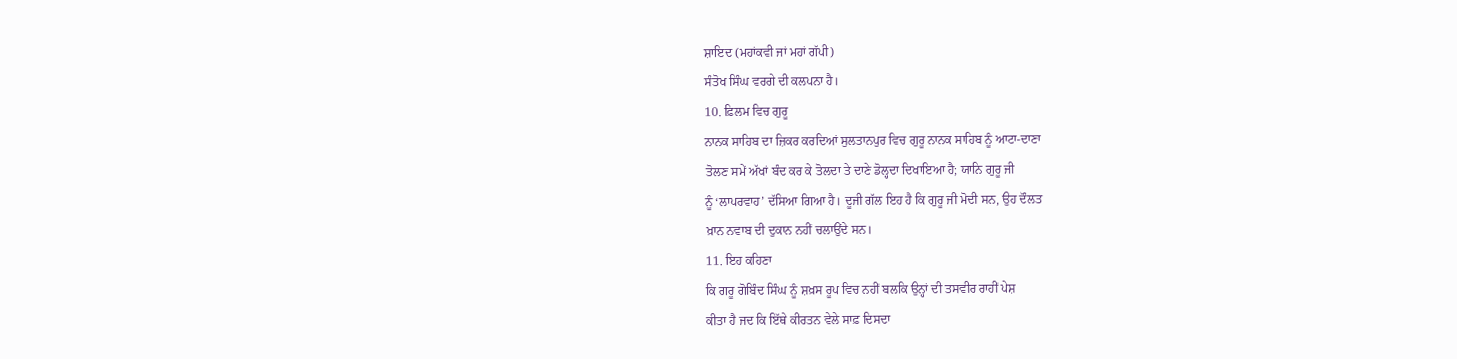ਸ਼ਾਇਦ (ਮਹਾਂਕਵੀ ਜਾਂ ਮਹਾਂ ਗੱਪੀ)
ਸੰਤੋਖ ਸਿੰਘ ਵਰਗੇ ਦੀ ਕਲਪਨਾ ਹੈ।
10. ਫ਼ਿਲਮ ਵਿਚ ਗੁਰੂ
ਨਾਨਕ ਸਾਹਿਬ ਦਾ ਜ਼ਿਕਰ ਕਰਦਿਆਂ ਸੁਲਤਾਨਪੁਰ ਵਿਚ ਗੁਰੂ ਨਾਨਕ ਸਾਹਿਬ ਨੂੰ ਆਟਾ-ਦਾਣਾ
ਤੋਲਣ ਸਮੇਂ ਅੱਖਾਂ ਬੰਦ ਕਰ ਕੇ ਤੋਲਦਾ ਤੇ ਦਾਣੇ ਡੋਲ੍ਹਦਾ ਦਿਖਾਇਆ ਹੈ; ਯਾਨਿ ਗੁਰੂ ਜੀ
ਨੂੰ ‘ਲਾਪਰਵਾਹ’ ਦੱਸਿਆ ਗਿਆ ਹੈ। ਦੂਜੀ ਗੱਲ ਇਹ ਹੈ ਕਿ ਗੁਰੂ ਜੀ ਮੋਦੀ ਸਨ, ਉਹ ਦੌਲਤ
ਖ਼ਾਨ ਨਵਾਬ ਦੀ ਦੁਕਾਨ ਨਹੀਂ ਚਲਾਉਂਦੇ ਸਨ।
11. ਇਹ ਕਹਿਣਾ
ਕਿ ਗਰੂ ਗੋਬਿੰਦ ਸਿੰਘ ਨੂੰ ਸ਼ਖ਼ਸ ਰੂਪ ਵਿਚ ਨਹੀਂ ਬਲਕਿ ਉਨ੍ਹਾਂ ਦੀ ਤਸਵੀਰ ਰਾਹੀਂ ਪੇਸ਼
ਕੀਤਾ ਹੈ ਜਦ ਕਿ ਇੱਥੇ ਕੀਰਤਨ ਵੇਲੇ ਸਾਫ਼ ਦਿਸਦਾ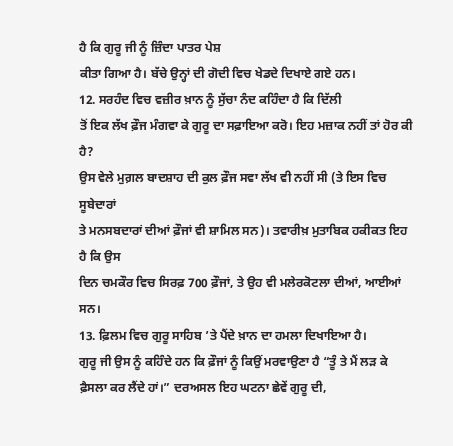ਹੈ ਕਿ ਗੁਰੂ ਜੀ ਨੂੰ ਜ਼ਿੰਦਾ ਪਾਤਰ ਪੇਸ਼
ਕੀਤਾ ਗਿਆ ਹੈ। ਬੱਚੇ ਉਨ੍ਹਾਂ ਦੀ ਗੋਦੀ ਵਿਚ ਖੇਡਦੇ ਦਿਖਾਏ ਗਏ ਹਨ।
12. ਸਰਹੰਦ ਵਿਚ ਵਜ਼ੀਰ ਖ਼ਾਨ ਨੂੰ ਸੁੱਚਾ ਨੰਦ ਕਹਿੰਦਾ ਹੈ ਕਿ ਦਿੱਲੀ
ਤੋਂ ਇਕ ਲੱਖ ਫ਼ੌਜ ਮੰਗਵਾ ਕੇ ਗੁਰੂ ਦਾ ਸਫ਼ਾਇਆ ਕਰੋ। ਇਹ ਮਜ਼ਾਕ ਨਹੀਂ ਤਾਂ ਹੋਰ ਕੀ ਹੈ?
ਉਸ ਵੇਲੇ ਮੁਗ਼ਲ ਬਾਦਸ਼ਾਹ ਦੀ ਕੁਲ ਫ਼ੌਜ ਸਵਾ ਲੱਖ ਵੀ ਨਹੀਂ ਸੀ (ਤੇ ਇਸ ਵਿਚ ਸੂਬੇਦਾਰਾਂ
ਤੇ ਮਨਸਬਦਾਰਾਂ ਦੀਆਂ ਫ਼ੌਜਾਂ ਵੀ ਸ਼ਾਮਿਲ ਸਨ)। ਤਵਾਰੀਖ਼ ਮੁਤਾਬਿਕ ਹਕੀਕਤ ਇਹ ਹੈ ਕਿ ਉਸ
ਦਿਨ ਚਮਕੌਰ ਵਿਚ ਸਿਰਫ਼ 700 ਫ਼ੌਜਾਂ, ਤੇ ਉਹ ਵੀ ਮਲੇਰਕੋਟਲਾ ਦੀਆਂ, ਆਈਆਂ ਸਨ।
13. ਫ਼ਿਲਮ ਵਿਚ ਗੁਰੂ ਸਾਹਿਬ ’ਤੇ ਪੈਂਦੇ ਖ਼ਾਨ ਦਾ ਹਮਲਾ ਦਿਖਾਇਆ ਹੈ।
ਗੁਰੂ ਜੀ ਉਸ ਨੂੰ ਕਹਿੰਦੇ ਹਨ ਕਿ ਫ਼ੌਜਾਂ ਨੂੰ ਕਿਉਂ ਮਰਵਾਉਣਾ ਹੈ “ਤੂੰ ਤੇ ਮੈਂ ਲੜ ਕੇ
ਫ਼ੈਸਲਾ ਕਰ ਲੈਂਦੇ ਹਾਂ।” ਦਰਅਸਲ ਇਹ ਘਟਨਾ ਛੇਵੇਂ ਗੁਰੂ ਦੀ,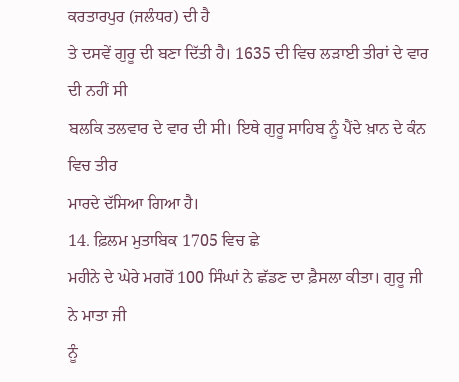ਕਰਤਾਰਪੁਰ (ਜਲੰਧਰ) ਦੀ ਹੈ
ਤੇ ਦਸਵੇਂ ਗੁਰੂ ਦੀ ਬਣਾ ਦਿੱਤੀ ਹੈ। 1635 ਦੀ ਵਿਚ ਲੜਾਈ ਤੀਰਾਂ ਦੇ ਵਾਰ ਦੀ ਨਹੀਂ ਸੀ
ਬਲਕਿ ਤਲਵਾਰ ਦੇ ਵਾਰ ਦੀ ਸੀ। ਇਥੇ ਗੁਰੂ ਸਾਹਿਬ ਨੂੰ ਪੈਂਦੇ ਖ਼ਾਨ ਦੇ ਕੰਨ ਵਿਚ ਤੀਰ
ਮਾਰਦੇ ਦੱਸਿਆ ਗਿਆ ਹੈ।
14. ਫ਼ਿਲਮ ਮੁਤਾਬਿਕ 1705 ਵਿਚ ਛੇ
ਮਹੀਨੇ ਦੇ ਘੇਰੇ ਮਗਰੋਂ 100 ਸਿੰਘਾਂ ਨੇ ਛੱਡਣ ਦਾ ਫ਼ੈਸਲਾ ਕੀਤਾ। ਗੁਰੂ ਜੀ ਨੇ ਮਾਤਾ ਜੀ
ਨੂੰ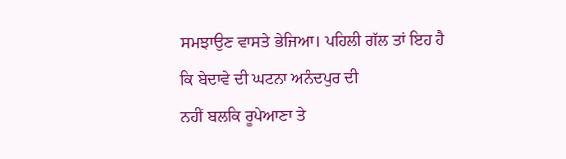ਸਮਝਾਉਣ ਵਾਸਤੇ ਭੇਜਿਆ। ਪਹਿਲੀ ਗੱਲ ਤਾਂ ਇਹ ਹੈ ਕਿ ਬੇਦਾਵੇ ਦੀ ਘਟਨਾ ਅਨੰਦਪੁਰ ਦੀ
ਨਹੀਂ ਬਲਕਿ ਰੂਪੇਆਣਾ ਤੇ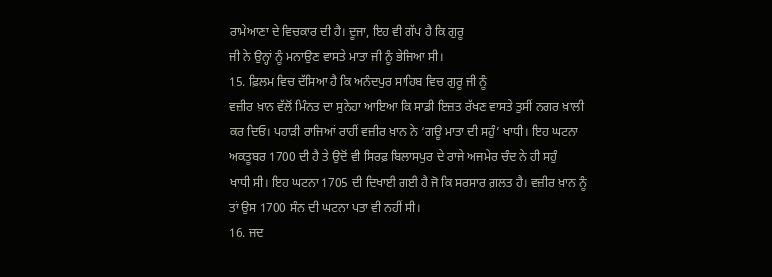ਰਾਮੇਆਣਾ ਦੇ ਵਿਚਕਾਰ ਦੀ ਹੈ। ਦੂਜਾ, ਇਹ ਵੀ ਗੱਪ ਹੈ ਕਿ ਗੁਰੂ
ਜੀ ਨੇ ਉਨ੍ਹਾਂ ਨੂੰ ਮਨਾਉਣ ਵਾਸਤੇ ਮਾਤਾ ਜੀ ਨੂੰ ਭੇਜਿਆ ਸੀ।
15. ਫ਼ਿਲਮ ਵਿਚ ਦੱਸਿਆ ਹੈ ਕਿ ਅਨੰਦਪੁਰ ਸਾਹਿਬ ਵਿਚ ਗੁਰੂ ਜੀ ਨੂੰ
ਵਜ਼ੀਰ ਖ਼ਾਨ ਵੱਲੋਂ ਮਿੰਨਤ ਦਾ ਸੁਨੇਹਾ ਆਇਆ ਕਿ ਸਾਡੀ ਇਜ਼ਤ ਰੱਖਣ ਵਾਸਤੇ ਤੁਸੀਂ ਨਗਰ ਖ਼ਾਲੀ
ਕਰ ਦਿਓ। ਪਹਾੜੀ ਰਾਜਿਆਂ ਰਾਹੀਂ ਵਜ਼ੀਰ ਖ਼ਾਨ ਨੇ ‘ਗਊ ਮਾਤਾ ਦੀ ਸਹੁੰ’ ਖਾਧੀ। ਇਹ ਘਟਨਾ
ਅਕਤੂਬਰ 1700 ਦੀ ਹੈ ਤੇ ਉਦੋਂ ਵੀ ਸਿਰਫ਼ ਬਿਲਾਸਪੁਰ ਦੇ ਰਾਜੇ ਅਜਮੇਰ ਚੰਦ ਨੇ ਹੀ ਸਹੁੰ
ਖਾਧੀ ਸੀ। ਇਹ ਘਟਨਾ 1705 ਦੀ ਦਿਖਾਈ ਗਈ ਹੈ ਜੋ ਕਿ ਸਰਸਾਰ ਗ਼ਲਤ ਹੈ। ਵਜ਼ੀਰ ਖ਼ਾਨ ਨੂੰ
ਤਾਂ ਉਸ 1700 ਸੰਨ ਦੀ ਘਟਨਾ ਪਤਾ ਵੀ ਨਹੀਂ ਸੀ।
16. ਜਦ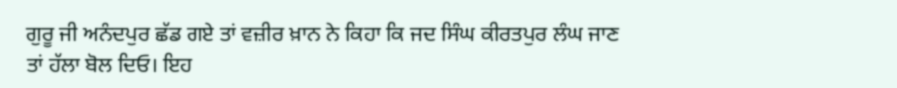ਗੁਰੂ ਜੀ ਅਨੰਦਪੁਰ ਛੱਡ ਗਏ ਤਾਂ ਵਜ਼ੀਰ ਖ਼ਾਨ ਨੇ ਕਿਹਾ ਕਿ ਜਦ ਸਿੰਘ ਕੀਰਤਪੁਰ ਲੰਘ ਜਾਣ
ਤਾਂ ਹੱਲਾ ਬੋਲ ਦਿਓ। ਇਹ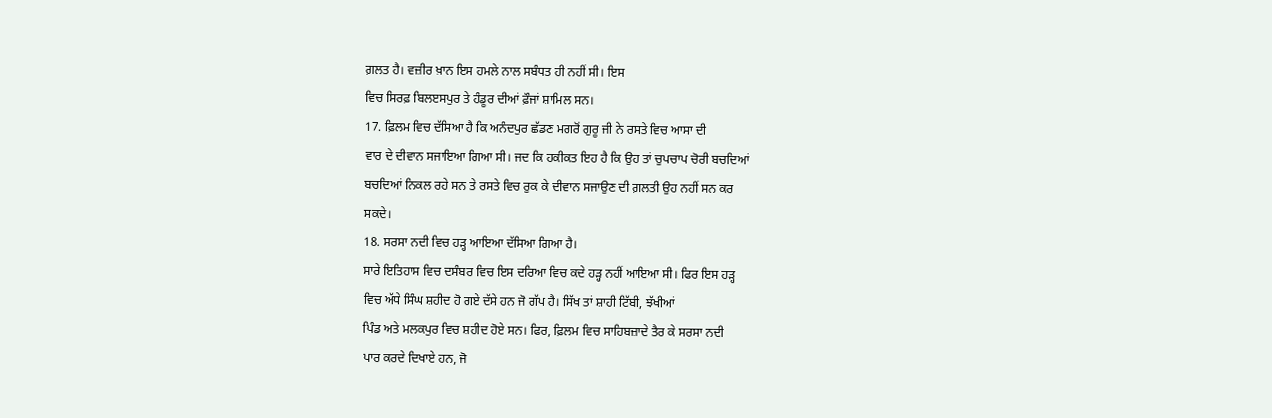ਗ਼ਲਤ ਹੈ। ਵਜ਼ੀਰ ਖ਼ਾਨ ਇਸ ਹਮਲੇ ਨਾਲ ਸਬੰਧਤ ਹੀ ਨਹੀਂ ਸੀ। ਇਸ
ਵਿਚ ਸਿਰਫ਼ ਬਿਲੲਸਪੁਰ ਤੇ ਹੰਡੂਰ ਦੀਆਂ ਫ਼ੌਜਾਂ ਸ਼ਾਮਿਲ ਸਨ।
17. ਫ਼ਿਲਮ ਵਿਚ ਦੱਸਿਆ ਹੈ ਕਿ ਅਨੰਦਪੁਰ ਛੱਡਣ ਮਗਰੋਂ ਗੁਰੂ ਜੀ ਨੇ ਰਸਤੇ ਵਿਚ ਆਸਾ ਦੀ
ਵਾਰ ਦੇ ਦੀਵਾਨ ਸਜਾਇਆ ਗਿਆ ਸੀ। ਜਦ ਕਿ ਹਕੀਕਤ ਇਹ ਹੈ ਕਿ ਉਹ ਤਾਂ ਚੁਪਚਾਪ ਚੋਰੀ ਬਚਦਿਆਂ
ਬਚਦਿਆਂ ਨਿਕਲ ਰਹੇ ਸਨ ਤੇ ਰਸਤੇ ਵਿਚ ਰੁਕ ਕੇ ਦੀਵਾਨ ਸਜਾਉਣ ਦੀ ਗ਼ਲਤੀ ਉਹ ਨਹੀਂ ਸਨ ਕਰ
ਸਕਦੇ।
18. ਸਰਸਾ ਨਦੀ ਵਿਚ ਹੜ੍ਹ ਆਇਆ ਦੱਸਿਆ ਗਿਆ ਹੈ।
ਸਾਰੇ ਇਤਿਹਾਸ ਵਿਚ ਦਸੰਬਰ ਵਿਚ ਇਸ ਦਰਿਆ ਵਿਚ ਕਦੇ ਹੜ੍ਹ ਨਹੀਂ ਆਇਆ ਸੀ। ਫਿਰ ਇਸ ਹੜ੍ਹ
ਵਿਚ ਅੱਧੇ ਸਿੰਘ ਸ਼ਹੀਦ ਹੋ ਗਏ ਦੱਸੇ ਹਨ ਜੋ ਗੱਪ ਹੈ। ਸਿੱਖ ਤਾਂ ਸ਼ਾਹੀ ਟਿੱਬੀ, ਝੱਖੀਆਂ
ਪਿੰਡ ਅਤੇ ਮਲਕਪੁਰ ਵਿਚ ਸ਼ਹੀਦ ਹੋਏ ਸਨ। ਫਿਰ, ਫ਼ਿਲਮ ਵਿਚ ਸਾਹਿਬਜ਼ਾਦੇ ਤੈਰ ਕੇ ਸਰਸਾ ਨਦੀ
ਪਾਰ ਕਰਦੇ ਦਿਖਾਏ ਹਨ, ਜੋ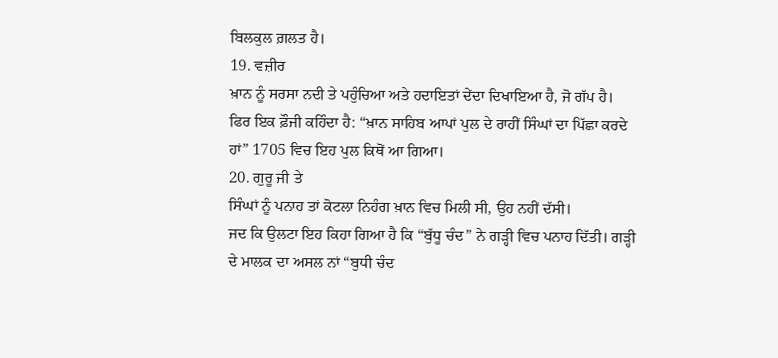ਬਿਲਕੁਲ ਗ਼ਲਤ ਹੈ।
19. ਵਜ਼ੀਰ
ਖ਼ਾਨ ਨੂੰ ਸਰਸਾ ਨਦੀ ਤੇ ਪਹੁੰਚਿਆ ਅਤੇ ਹਦਾਇਤਾਂ ਦੇਂਦਾ ਦਿਖਾਇਆ ਹੈ, ਜੋ ਗੱਪ ਹੈ।
ਫਿਰ ਇਕ ਫ਼ੌਜੀ ਕਹਿੰਦਾ ਹੈ: “ਖ਼ਾਨ ਸਾਹਿਬ ਆਪਾਂ ਪੁਲ ਦੇ ਰਾਹੀਂ ਸਿੰਘਾਂ ਦਾ ਪਿੱਛਾ ਕਰਦੇ
ਹਾਂ” 1705 ਵਿਚ ਇਹ ਪੁਲ ਕਿਥੋਂ ਆ ਗਿਆ।
20. ਗੁਰੂ ਜੀ ਤੇ
ਸਿੰਘਾਂ ਨੂੰ ਪਨਾਹ ਤਾਂ ਕੋਟਲਾ ਨਿਹੰਗ ਖ਼ਾਨ ਵਿਚ ਮਿਲੀ ਸੀ, ਉਹ ਨਹੀਂ ਦੱਸੀ।
ਜਦ ਕਿ ਉਲਟਾ ਇਹ ਕਿਹਾ ਗਿਆ ਹੈ ਕਿ “ਬੁੱਧੂ ਚੰਦ” ਨੇ ਗੜ੍ਹੀ ਵਿਚ ਪਨਾਹ ਦਿੱਤੀ। ਗੜ੍ਹੀ
ਦੇ ਮਾਲਕ ਦਾ ਅਸਲ ਨਾਂ “ਬੁਧੀ ਚੰਦ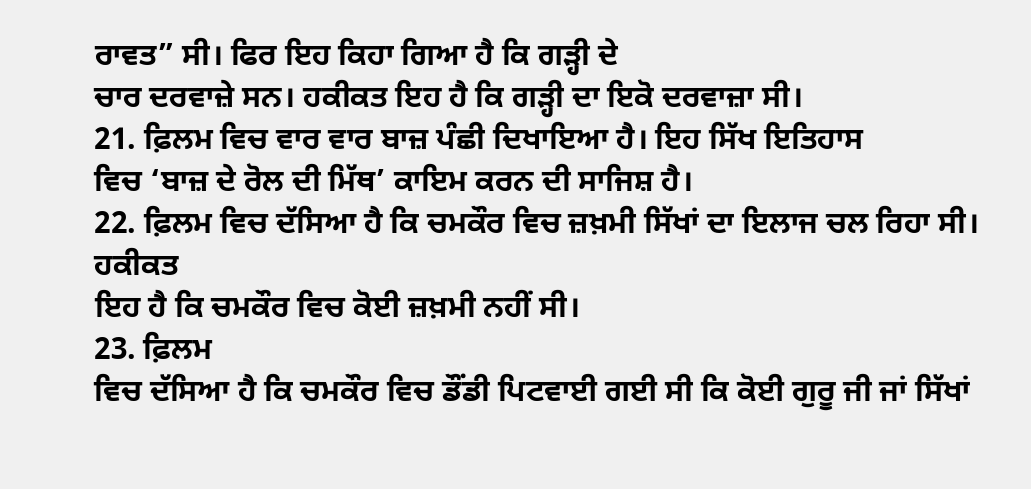ਰਾਵਤ” ਸੀ। ਫਿਰ ਇਹ ਕਿਹਾ ਗਿਆ ਹੈ ਕਿ ਗੜ੍ਹੀ ਦੇ
ਚਾਰ ਦਰਵਾਜ਼ੇ ਸਨ। ਹਕੀਕਤ ਇਹ ਹੈ ਕਿ ਗੜ੍ਹੀ ਦਾ ਇਕੋ ਦਰਵਾਜ਼ਾ ਸੀ।
21. ਫ਼ਿਲਮ ਵਿਚ ਵਾਰ ਵਾਰ ਬਾਜ਼ ਪੰਛੀ ਦਿਖਾਇਆ ਹੈ। ਇਹ ਸਿੱਖ ਇਤਿਹਾਸ
ਵਿਚ ‘ਬਾਜ਼ ਦੇ ਰੋਲ ਦੀ ਮਿੱਥ’ ਕਾਇਮ ਕਰਨ ਦੀ ਸਾਜਿਸ਼ ਹੈ।
22. ਫ਼ਿਲਮ ਵਿਚ ਦੱਸਿਆ ਹੈ ਕਿ ਚਮਕੌਰ ਵਿਚ ਜ਼ਖ਼ਮੀ ਸਿੱਖਾਂ ਦਾ ਇਲਾਜ ਚਲ ਰਿਹਾ ਸੀ। ਹਕੀਕਤ
ਇਹ ਹੈ ਕਿ ਚਮਕੌਰ ਵਿਚ ਕੋਈ ਜ਼ਖ਼ਮੀ ਨਹੀਂ ਸੀ।
23. ਫ਼ਿਲਮ
ਵਿਚ ਦੱਸਿਆ ਹੈ ਕਿ ਚਮਕੌਰ ਵਿਚ ਡੌਂਡੀ ਪਿਟਵਾਈ ਗਈ ਸੀ ਕਿ ਕੋਈ ਗੁਰੂ ਜੀ ਜਾਂ ਸਿੱਖਾਂ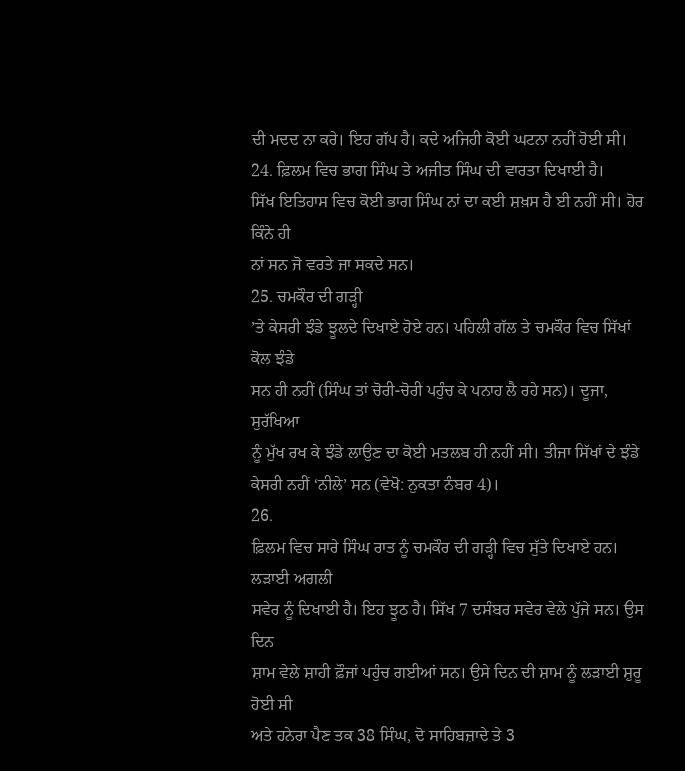ਦੀ ਮਦਦ ਨਾ ਕਰੇ। ਇਹ ਗੱਪ ਹੈ। ਕਦੇ ਅਜਿਹੀ ਕੋਈ ਘਟਨਾ ਨਹੀਂ ਹੋਈ ਸੀ।
24. ਫ਼ਿਲਮ ਵਿਚ ਭਾਗ ਸਿੰਘ ਤੇ ਅਜੀਤ ਸਿੰਘ ਦੀ ਵਾਰਤਾ ਦਿਖਾਈ ਹੈ।
ਸਿੱਖ ਇਤਿਹਾਸ ਵਿਚ ਕੋਈ ਭਾਗ ਸਿੰਘ ਨਾਂ ਦਾ ਕਈ ਸ਼ਖ਼ਸ ਹੈ ਈ ਨਹੀਂ ਸੀ। ਹੋਰ ਕਿੰਨੇ ਹੀ
ਨਾਂ ਸਨ ਜੋ ਵਰਤੇ ਜਾ ਸਕਦੇ ਸਨ।
25. ਚਮਕੌਰ ਦੀ ਗੜ੍ਹੀ
’ਤੇ ਕੇਸਰੀ ਝੰਡੇ ਝੂਲਦੇ ਦਿਖਾਏ ਹੋਏ ਹਨ। ਪਹਿਲੀ ਗੱਲ ਤੇ ਚਮਕੌਰ ਵਿਚ ਸਿੱਖਾਂ ਕੋਲ ਝੰਡੇ
ਸਨ ਹੀ ਨਹੀਂ (ਸਿੰਘ ਤਾਂ ਚੋਰੀ-ਚੋਰੀ ਪਹੁੰਚ ਕੇ ਪਨਾਹ ਲੈ ਰਹੇ ਸਨ)। ਦੂਜਾ, ਸੁਰੱਖਿਆ
ਨੂੰ ਮੁੱਖ ਰਖ ਕੇ ਝੰਡੇ ਲਾਉਣ ਦਾ ਕੋਈ ਮਤਲਬ ਹੀ ਨਹੀਂ ਸੀ। ਤੀਜਾ ਸਿੱਖਾਂ ਦੇ ਝੰਡੇ
ਕੇਸਰੀ ਨਹੀਂ ‘ਨੀਲੇ’ ਸਨ (ਵੇਖੋ: ਨੁਕਤਾ ਨੰਬਰ 4)।
26.
ਫ਼ਿਲਮ ਵਿਚ ਸਾਰੇ ਸਿੰਘ ਰਾਤ ਨੂੰ ਚਮਕੌਰ ਦੀ ਗੜ੍ਹੀ ਵਿਚ ਸੁੱਤੇ ਦਿਖਾਏ ਹਨ। ਲੜਾਈ ਅਗਲੀ
ਸਵੇਰ ਨੂੰ ਦਿਖਾਈ ਹੈ। ਇਹ ਝੂਠ ਹੈ। ਸਿੱਖ 7 ਦਸੰਬਰ ਸਵੇਰ ਵੇਲੇ ਪੁੱਜੇ ਸਨ। ਉਸ ਦਿਨ
ਸ਼ਾਮ ਵੇਲੇ ਸ਼ਾਹੀ ਫ਼ੌਜਾਂ ਪਹੁੰਚ ਗਈਆਂ ਸਨ। ਉਸੇ ਦਿਨ ਦੀ ਸ਼ਾਮ ਨੂੰ ਲੜਾਈ ਸ਼ੁਰੂ ਹੋਈ ਸੀ
ਅਤੇ ਹਨੇਰਾ ਪੈਣ ਤਕ 38 ਸਿੰਘ, ਦੋ ਸਾਹਿਬਜ਼ਾਦੇ ਤੇ 3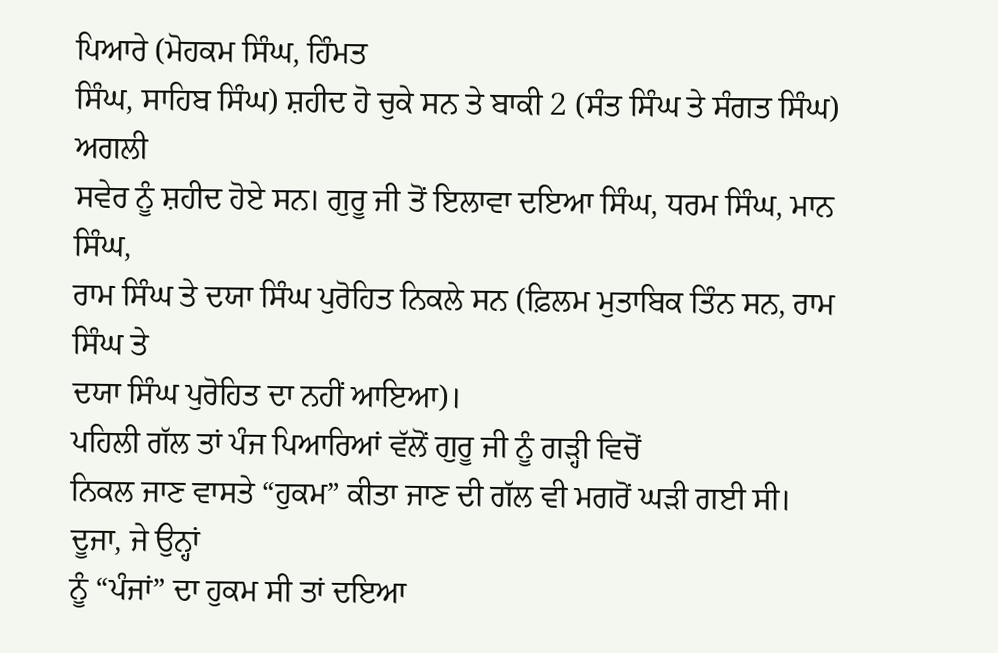ਪਿਆਰੇ (ਮੋਹਕਮ ਸਿੰਘ, ਹਿੰਮਤ
ਸਿੰਘ, ਸਾਹਿਬ ਸਿੰਘ) ਸ਼ਹੀਦ ਹੋ ਚੁਕੇ ਸਨ ਤੇ ਬਾਕੀ 2 (ਸੰਤ ਸਿੰਘ ਤੇ ਸੰਗਤ ਸਿੰਘ) ਅਗਲੀ
ਸਵੇਰ ਨੂੰ ਸ਼ਹੀਦ ਹੋਏ ਸਨ। ਗੁਰੂ ਜੀ ਤੋਂ ਇਲਾਵਾ ਦਇਆ ਸਿੰਘ, ਧਰਮ ਸਿੰਘ, ਮਾਨ ਸਿੰਘ,
ਰਾਮ ਸਿੰਘ ਤੇ ਦਯਾ ਸਿੰਘ ਪੁਰੋਹਿਤ ਨਿਕਲੇ ਸਨ (ਫ਼ਿਲਮ ਮੁਤਾਬਿਕ ਤਿੰਨ ਸਨ, ਰਾਮ ਸਿੰਘ ਤੇ
ਦਯਾ ਸਿੰਘ ਪੁਰੋਹਿਤ ਦਾ ਨਹੀਂ ਆਇਆ)।
ਪਹਿਲੀ ਗੱਲ ਤਾਂ ਪੰਜ ਪਿਆਰਿਆਂ ਵੱਲੋਂ ਗੁਰੂ ਜੀ ਨੂੰ ਗੜ੍ਹੀ ਵਿਚੋਂ
ਨਿਕਲ ਜਾਣ ਵਾਸਤੇ “ਹੁਕਮ” ਕੀਤਾ ਜਾਣ ਦੀ ਗੱਲ ਵੀ ਮਗਰੋਂ ਘੜੀ ਗਈ ਸੀ। ਦੂਜਾ, ਜੇ ਉਨ੍ਹਾਂ
ਨੂੰ “ਪੰਜਾਂ” ਦਾ ਹੁਕਮ ਸੀ ਤਾਂ ਦਇਆ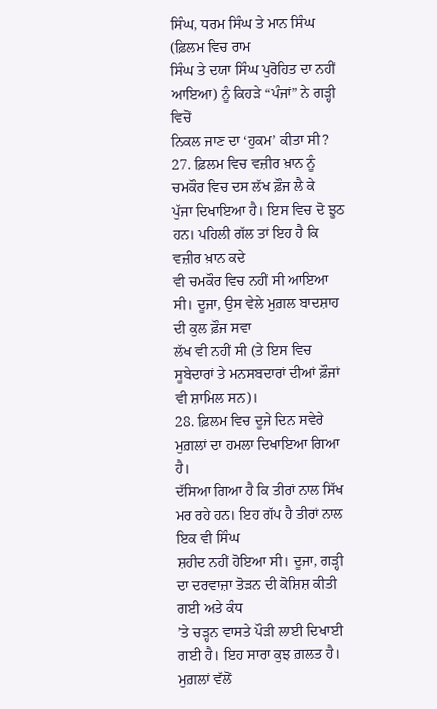ਸਿੰਘ, ਧਰਮ ਸਿੰਘ ਤੇ ਮਾਨ ਸਿੰਘ (ਫ਼ਿਲਮ ਵਿਚ ਰਾਮ
ਸਿੰਘ ਤੇ ਦਯਾ ਸਿੰਘ ਪੁਰੋਹਿਤ ਦਾ ਨਹੀਂ ਆਇਆ) ਨੂੰ ਕਿਹੜੇ “ਪੰਜਾਂ” ਨੇ ਗੜ੍ਹੀ ਵਿਚੋਂ
ਨਿਕਲ ਜਾਣ ਦਾ ‘ਹੁਕਮ’ ਕੀਤਾ ਸੀ?
27. ਫ਼ਿਲਮ ਵਿਚ ਵਜ਼ੀਰ ਖ਼ਾਨ ਨੂੰ ਚਮਕੌਰ ਵਿਚ ਦਸ ਲੱਖ ਫ਼ੌਜ ਲੈ ਕੇ
ਪੁੱਜਾ ਦਿਖਾਇਆ ਹੈ। ਇਸ ਵਿਚ ਦੋ ਝੂਠ ਹਨ। ਪਹਿਲੀ ਗੱਲ ਤਾਂ ਇਹ ਹੈ ਕਿ ਵਜ਼ੀਰ ਖ਼ਾਨ ਕਦੇ
ਵੀ ਚਮਕੌਰ ਵਿਚ ਨਹੀਂ ਸੀ ਆਇਆ ਸੀ। ਦੂਜਾ, ਉਸ ਵੇਲੇ ਮੁਗ਼ਲ ਬਾਦਸ਼ਾਹ ਦੀ ਕੁਲ ਫ਼ੌਜ ਸਵਾ
ਲੱਖ ਵੀ ਨਹੀਂ ਸੀ (ਤੇ ਇਸ ਵਿਚ ਸੂਬੇਦਾਰਾਂ ਤੇ ਮਨਸਬਦਾਰਾਂ ਦੀਆਂ ਫ਼ੌਜਾਂ ਵੀ ਸ਼ਾਮਿਲ ਸਨ)।
28. ਫ਼ਿਲਮ ਵਿਚ ਦੂਜੇ ਦਿਨ ਸਵੇਰੇ ਮੁਗ਼ਲਾਂ ਦਾ ਹਮਲਾ ਦਿਖਾਇਆ ਗਿਆ ਹੈ।
ਦੱਸਿਆ ਗਿਆ ਹੈ ਕਿ ਤੀਰਾਂ ਨਾਲ ਸਿੱਖ ਮਰ ਰਹੇ ਹਨ। ਇਹ ਗੱਪ ਹੈ ਤੀਰਾਂ ਨਾਲ ਇਕ ਵੀ ਸਿੰਘ
ਸ਼ਹੀਦ ਨਹੀਂ ਹੋਇਆ ਸੀ। ਦੂਜਾ, ਗੜ੍ਹੀ ਦਾ ਦਰਵਾਜ਼ਾ ਤੋੜਨ ਦੀ ਕੋਸ਼ਿਸ਼ ਕੀਤੀ ਗਈ ਅਤੇ ਕੰਧ
’ਤੇ ਚੜ੍ਹਨ ਵਾਸਤੇ ਪੌੜੀ ਲਾਈ ਦਿਖਾਈ ਗਈ ਹੈ। ਇਹ ਸਾਰਾ ਕੁਝ ਗ਼ਲਤ ਹੈ। ਮੁਗ਼ਲਾਂ ਵੱਲੋਂ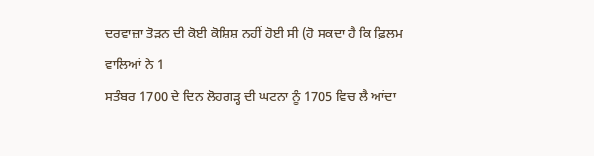ਦਰਵਾਜ਼ਾ ਤੋੜਨ ਦੀ ਕੋਈ ਕੋਸ਼ਿਸ਼ ਨਹੀਂ ਹੋਈ ਸੀ (ਹੋ ਸਕਦਾ ਹੈ ਕਿ ਫ਼ਿਲਮ ਵਾਲਿਆਂ ਨੇ 1
ਸਤੰਬਰ 1700 ਦੇ ਦਿਨ ਲੋਹਗੜ੍ਹ ਦੀ ਘਟਨਾ ਨੂੰ 1705 ਵਿਚ ਲੈ ਆਂਦਾ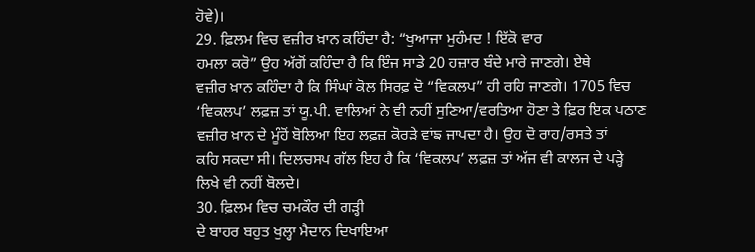ਹੋਵੇ)।
29. ਫ਼ਿਲਮ ਵਿਚ ਵਜ਼ੀਰ ਖ਼ਾਨ ਕਹਿੰਦਾ ਹੈ: “ਖੁਆਜਾ ਮੁਹੰਮਦ ! ਇੱਕੋ ਵਾਰ
ਹਮਲਾ ਕਰੋ” ਉਹ ਅੱਗੋਂ ਕਹਿੰਦਾ ਹੈ ਕਿ ਇੰਜ ਸਾਡੇ 20 ਹਜ਼ਾਰ ਬੰਦੇ ਮਾਰੇ ਜਾਣਗੇ। ਏਥੇ
ਵਜ਼ੀਰ ਖ਼ਾਨ ਕਹਿੰਦਾ ਹੈ ਕਿ ਸਿੰਘਾਂ ਕੋਲ ਸਿਰਫ਼ ਦੋ “ਵਿਕਲਪ” ਹੀ ਰਹਿ ਜਾਣਗੇ। 1705 ਵਿਚ
‘ਵਿਕਲਪ’ ਲਫ਼ਜ਼ ਤਾਂ ਯੂ.ਪੀ. ਵਾਲਿਆਂ ਨੇ ਵੀ ਨਹੀਂ ਸੁਣਿਆ/ਵਰਤਿਆ ਹੋਣਾ ਤੇ ਫ਼ਿਰ ਇਕ ਪਠਾਣ
ਵਜ਼ੀਰ ਖ਼ਾਨ ਦੇ ਮੂੰਹੋਂ ਬੋਲਿਆ ਇਹ ਲਫ਼ਜ਼ ਕੋਰੜੇ ਵਾਂਙ ਜਾਪਦਾ ਹੈ। ਉਹ ਦੋ ਰਾਹ/ਰਸਤੇ ਤਾਂ
ਕਹਿ ਸਕਦਾ ਸੀ। ਦਿਲਚਸਪ ਗੱਲ ਇਹ ਹੈ ਕਿ ‘ਵਿਕਲਪ’ ਲਫ਼ਜ਼ ਤਾਂ ਅੱਜ ਵੀ ਕਾਲਜ ਦੇ ਪੜ੍ਹੇ
ਲਿਖੇ ਵੀ ਨਹੀਂ ਬੋਲਦੇ।
30. ਫ਼ਿਲਮ ਵਿਚ ਚਮਕੌਰ ਦੀ ਗੜ੍ਹੀ
ਦੇ ਬਾਹਰ ਬਹੁਤ ਖੁਲ੍ਹਾ ਮੈਦਾਨ ਦਿਖਾਇਆ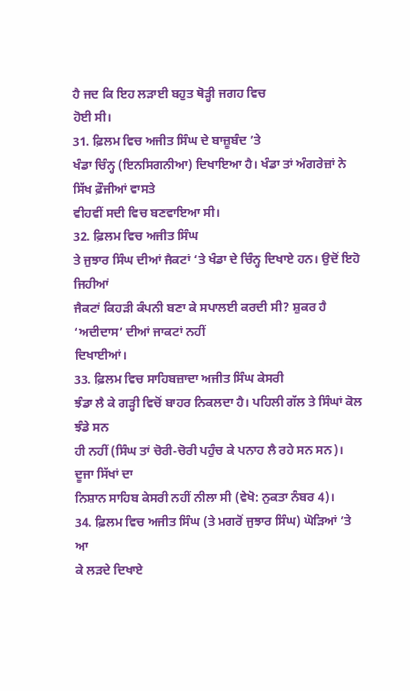ਹੈ ਜਦ ਕਿ ਇਹ ਲੜਾਈ ਬਹੁਤ ਥੋੜ੍ਹੀ ਜਗਹ ਵਿਚ
ਹੋਈ ਸੀ।
31. ਫ਼ਿਲਮ ਵਿਚ ਅਜੀਤ ਸਿੰਘ ਦੇ ਬਾਜ਼ੂਬੰਦ ’ਤੇ
ਖੰਡਾ ਚਿੰਨ੍ਹ (ਇਨਸਿਗਨੀਆ) ਦਿਖਾਇਆ ਹੈ। ਖੰਡਾ ਤਾਂ ਅੰਗਰੇਜ਼ਾਂ ਨੇ ਸਿੱਖ ਫ਼ੌਜੀਆਂ ਵਾਸਤੇ
ਵੀਹਵੀਂ ਸਦੀ ਵਿਚ ਬਣਵਾਇਆ ਸੀ।
32. ਫ਼ਿਲਮ ਵਿਚ ਅਜੀਤ ਸਿੰਘ
ਤੇ ਜੁਝਾਰ ਸਿੰਘ ਦੀਆਂ ਜੈਕਟਾਂ ‘ਤੇ ਖੰਡਾ ਦੇ ਚਿੰਨ੍ਹ ਦਿਖਾਏ ਹਨ। ਉਦੋਂ ਇਹੋ ਜਿਹੀਆਂ
ਜੈਕਟਾਂ ਕਿਹੜੀ ਕੰਪਨੀ ਬਣਾ ਕੇ ਸਪਾਲਈ ਕਰਦੀ ਸੀ? ਸ਼ੁਕਰ ਹੈ ‘ਅਦੀਦਾਸ’ ਦੀਆਂ ਜਾਕਟਾਂ ਨਹੀਂ
ਦਿਖਾਈਆਂ।
33. ਫ਼ਿਲਮ ਵਿਚ ਸਾਹਿਬਜ਼ਾਦਾ ਅਜੀਤ ਸਿੰਘ ਕੇਸਰੀ
ਝੰਡਾ ਲੈ ਕੇ ਗੜ੍ਹੀ ਵਿਚੋਂ ਬਾਹਰ ਨਿਕਲਦਾ ਹੈ। ਪਹਿਲੀ ਗੱਲ ਤੇ ਸਿੰਘਾਂ ਕੋਲ ਝੰਡੇ ਸਨ
ਹੀ ਨਹੀਂ (ਸਿੰਘ ਤਾਂ ਚੋਰੀ-ਚੋਰੀ ਪਹੁੰਚ ਕੇ ਪਨਾਹ ਲੈ ਰਹੇ ਸਨ ਸਨ)। ਦੂਜਾ ਸਿੱਖਾਂ ਦਾ
ਨਿਸ਼ਾਨ ਸਾਹਿਬ ਕੇਸਰੀ ਨਹੀਂ ਨੀਲਾ ਸੀ (ਵੇਖੋ: ਨੁਕਤਾ ਨੰਬਰ 4)।
34. ਫ਼ਿਲਮ ਵਿਚ ਅਜੀਤ ਸਿੰਘ (ਤੇ ਮਗਰੋਂ ਜੁਝਾਰ ਸਿੰਘ) ਘੋੜਿਆਂ ’ਤੇ ਆ
ਕੇ ਲੜਦੇ ਦਿਖਾਏ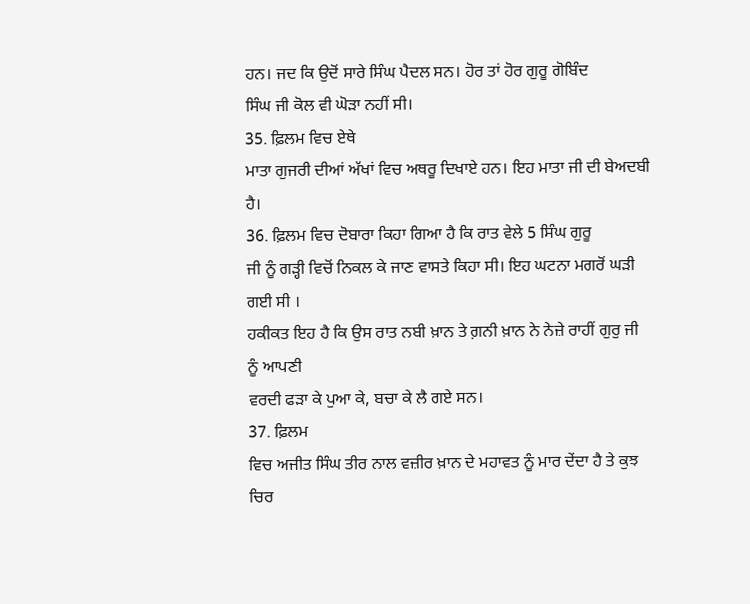ਹਨ। ਜਦ ਕਿ ਉਦੋਂ ਸਾਰੇ ਸਿੰਘ ਪੈਦਲ ਸਨ। ਹੋਰ ਤਾਂ ਹੋਰ ਗੁਰੂ ਗੋਬਿੰਦ
ਸਿੰਘ ਜੀ ਕੋਲ ਵੀ ਘੋੜਾ ਨਹੀਂ ਸੀ।
35. ਫ਼ਿਲਮ ਵਿਚ ਏਥੇ
ਮਾਤਾ ਗੁਜਰੀ ਦੀਆਂ ਅੱਖਾਂ ਵਿਚ ਅਥਰੂ ਦਿਖਾਏ ਹਨ। ਇਹ ਮਾਤਾ ਜੀ ਦੀ ਬੇਅਦਬੀ ਹੈ।
36. ਫ਼ਿਲਮ ਵਿਚ ਦੋਬਾਰਾ ਕਿਹਾ ਗਿਆ ਹੈ ਕਿ ਰਾਤ ਵੇਲੇ 5 ਸਿੰਘ ਗੁਰੂ
ਜੀ ਨੂੰ ਗੜ੍ਹੀ ਵਿਚੋਂ ਨਿਕਲ ਕੇ ਜਾਣ ਵਾਸਤੇ ਕਿਹਾ ਸੀ। ਇਹ ਘਟਨਾ ਮਗਰੋਂ ਘੜੀ ਗਈ ਸੀ ।
ਹਕੀਕਤ ਇਹ ਹੈ ਕਿ ਉਸ ਰਾਤ ਨਬੀ ਖ਼ਾਨ ਤੇ ਗ਼ਨੀ ਖ਼ਾਨ ਨੇ ਨੇਜ਼ੇ ਰਾਹੀਂ ਗੁਰੁ ਜੀ ਨੂੰ ਆਪਣੀ
ਵਰਦੀ ਫੜਾ ਕੇ ਪੁਆ ਕੇ, ਬਚਾ ਕੇ ਲੈ ਗਏ ਸਨ।
37. ਫ਼ਿਲਮ
ਵਿਚ ਅਜੀਤ ਸਿੰਘ ਤੀਰ ਨਾਲ ਵਜ਼ੀਰ ਖ਼ਾਨ ਦੇ ਮਹਾਵਤ ਨੂੰ ਮਾਰ ਦੇਂਦਾ ਹੈ ਤੇ ਕੁਝ ਚਿਰ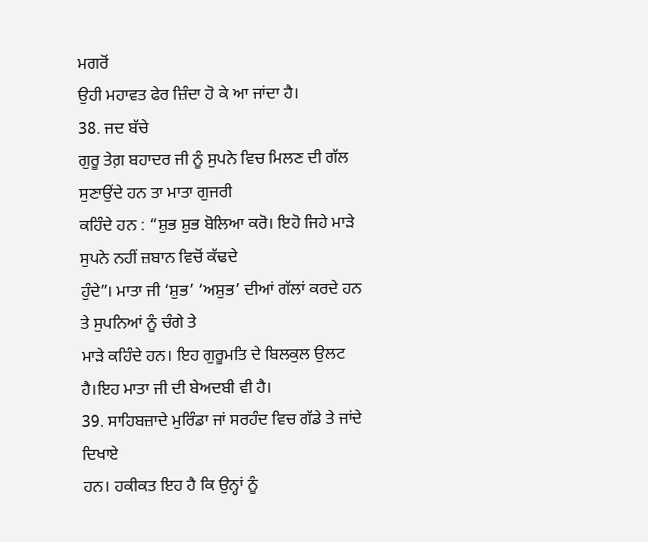ਮਗਰੋਂ
ਉਹੀ ਮਹਾਵਤ ਫੇਰ ਜ਼ਿੰਦਾ ਹੋ ਕੇ ਆ ਜਾਂਦਾ ਹੈ।
38. ਜਦ ਬੱਚੇ
ਗੁਰੂ ਤੇਗ਼ ਬਹਾਦਰ ਜੀ ਨੂੰ ਸੁਪਨੇ ਵਿਚ ਮਿਲਣ ਦੀ ਗੱਲ ਸੁਣਾਉਂਦੇ ਹਨ ਤਾ ਮਾਤਾ ਗੁਜਰੀ
ਕਹਿੰਦੇ ਹਨ : “ਸ਼ੁਭ ਸ਼ੁਭ ਬੋਲਿਆ ਕਰੋ। ਇਹੋ ਜਿਹੇ ਮਾੜੇ ਸੁਪਨੇ ਨਹੀਂ ਜ਼ਬਾਨ ਵਿਚੋਂ ਕੱਢਦੇ
ਹੁੰਦੇ”। ਮਾਤਾ ਜੀ ‘ਸ਼ੁਭ’ ‘ਅਸ਼ੁਭ’ ਦੀਆਂ ਗੱਲਾਂ ਕਰਦੇ ਹਨ ਤੇ ਸੁਪਨਿਆਂ ਨੂੰ ਚੰਗੇ ਤੇ
ਮਾੜੇ ਕਹਿੰਦੇ ਹਨ। ਇਹ ਗੁਰੂਮਤਿ ਦੇ ਬਿਲਕੁਲ ਉਲਟ ਹੈ।ਇਹ ਮਾਤਾ ਜੀ ਦੀ ਬੇਅਦਬੀ ਵੀ ਹੈ।
39. ਸਾਹਿਬਜ਼ਾਦੇ ਮੁਰਿੰਡਾ ਜਾਂ ਸਰਹੰਦ ਵਿਚ ਗੱਡੇ ਤੇ ਜਾਂਦੇ ਦਿਖਾਏ
ਹਨ। ਹਕੀਕਤ ਇਹ ਹੈ ਕਿ ਉਨ੍ਹਾਂ ਨੂੰ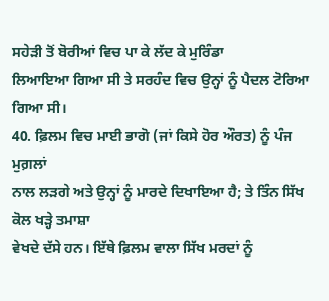ਸਹੇੜੀ ਤੋਂ ਬੋਰੀਆਂ ਵਿਚ ਪਾ ਕੇ ਲੱਦ ਕੇ ਮੁਰਿੰਡਾ
ਲਿਆਇਆ ਗਿਆ ਸੀ ਤੇ ਸਰਹੰਦ ਵਿਚ ਉਨ੍ਹਾਂ ਨੂੰ ਪੈਦਲ ਟੋਰਿਆ ਗਿਆ ਸੀ।
40. ਫ਼ਿਲਮ ਵਿਚ ਮਾਈ ਭਾਗੋ (ਜਾਂ ਕਿਸੇ ਹੋਰ ਔਰਤ) ਨੂੰ ਪੰਜ ਮੁਗ਼ਲਾਂ
ਨਾਲ ਲੜਗੇ ਅਤੇ ਉਨ੍ਹਾਂ ਨੂੰ ਮਾਰਦੇ ਦਿਖਾਇਆ ਹੈ; ਤੇ ਤਿੰਨ ਸਿੱਖ ਕੋਲ ਖੜ੍ਹੇ ਤਮਾਸ਼ਾ
ਵੇਖਦੇ ਦੱਸੇ ਹਨ। ਇੱਥੇ ਫ਼ਿਲਮ ਵਾਲਾ ਸਿੱਖ ਮਰਦਾਂ ਨੂੰ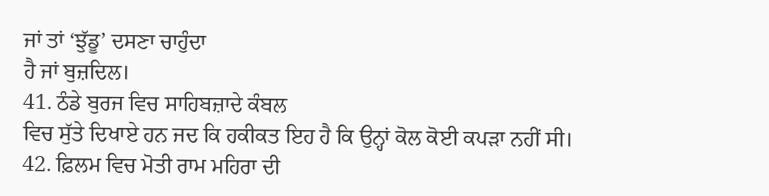ਜਾਂ ਤਾਂ ‘ਝੁੱਡੂ’ ਦਸਣਾ ਚਾਹੁੰਦਾ
ਹੈ ਜਾਂ ਬੁਜ਼ਦਿਲ।
41. ਠੰਡੇ ਬੁਰਜ ਵਿਚ ਸਾਹਿਬਜ਼ਾਦੇ ਕੰਬਲ
ਵਿਚ ਸੁੱਤੇ ਦਿਖਾਏ ਹਨ ਜਦ ਕਿ ਹਕੀਕਤ ਇਹ ਹੈ ਕਿ ਉਨ੍ਹਾਂ ਕੋਲ ਕੋਈ ਕਪੜਾ ਨਹੀਂ ਸੀ।
42. ਫ਼ਿਲਮ ਵਿਚ ਮੋਤੀ ਰਾਮ ਮਹਿਰਾ ਦੀ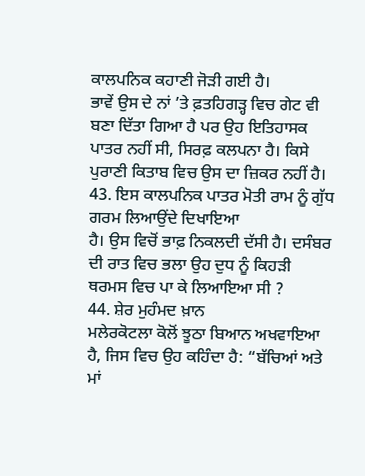ਕਾਲਪਨਿਕ ਕਹਾਣੀ ਜੋੜੀ ਗਈ ਹੈ।
ਭਾਵੇਂ ਉਸ ਦੇ ਨਾਂ ’ਤੇ ਫ਼ਤਹਿਗੜ੍ਹ ਵਿਚ ਗੇਟ ਵੀ ਬਣਾ ਦਿੱਤਾ ਗਿਆ ਹੈ ਪਰ ਉਹ ਇਤਿਹਾਸਕ
ਪਾਤਰ ਨਹੀਂ ਸੀ, ਸਿਰਫ਼ ਕਲਪਨਾ ਹੈ। ਕਿਸੇ ਪੁਰਾਣੀ ਕਿਤਾਬ ਵਿਚ ਉਸ ਦਾ ਜ਼ਿਕਰ ਨਹੀਂ ਹੈ।
43. ਇਸ ਕਾਲਪਨਿਕ ਪਾਤਰ ਮੋਤੀ ਰਾਮ ਨੂੰ ਗੁੱਧ ਗਰਮ ਲਿਆਉਂਦੇ ਦਿਖਾਇਆ
ਹੈ। ਉਸ ਵਿਚੋਂ ਭਾਫ਼ ਨਿਕਲਦੀ ਦੱਸੀ ਹੈ। ਦਸੰਬਰ ਦੀ ਰਾਤ ਵਿਚ ਭਲਾ ਉਹ ਦੁਧ ਨੂੰ ਕਿਹੜੀ
ਥਰਮਸ ਵਿਚ ਪਾ ਕੇ ਲਿਆਇਆ ਸੀ ?
44. ਸ਼ੇਰ ਮੁਹੰਮਦ ਖ਼ਾਨ
ਮਲੇਰਕੋਟਲਾ ਕੋਲੋਂ ਝੂਠਾ ਬਿਆਨ ਅਖਵਾਇਆ ਹੈ, ਜਿਸ ਵਿਚ ਉਹ ਕਹਿੰਦਾ ਹੈ: “ਬੱਚਿਆਂ ਅਤੇ
ਮਾਂ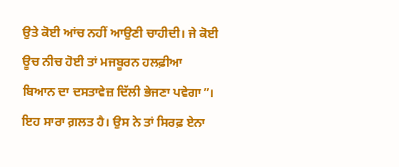ਉਤੇ ਕੋਈ ਆਂਚ ਨਹੀਂ ਆਉਣੀ ਚਾਹੀਦੀ। ਜੇ ਕੋਈ ਊਚ ਨੀਚ ਹੋਈ ਤਾਂ ਮਜਬੂਰਨ ਹਲਫ਼ੀਆ
ਬਿਆਨ ਦਾ ਦਸਤਾਵੇਜ਼ ਦਿੱਲੀ ਭੇਜਣਾ ਪਵੇਗਾ”। ਇਹ ਸਾਰਾ ਗ਼ਲਤ ਹੈ। ਉਸ ਨੇ ਤਾਂ ਸਿਰਫ਼ ਏਨਾ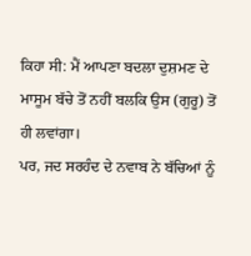ਕਿਹਾ ਸੀ: ਮੈਂ ਆਪਣਾ ਬਦਲਾ ਦੁਸ਼ਮਣ ਦੇ ਮਾਸੂਮ ਬੱਚੇ ਤੋਂ ਨਹੀਂ ਬਲਕਿ ਉਸ (ਗੁਰੂ) ਤੋਂ
ਹੀ ਲਵਾਂਗਾ।
ਪਰ, ਜਦ ਸਰਹੰਦ ਦੇ ਨਵਾਬ ਨੇ ਬੱਚਿਆਂ ਨੂੰ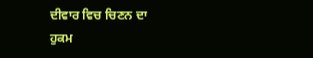ਦੀਵਾਰ ਵਿਚ ਚਿਣਨ ਦਾ
ਹੁਕਮ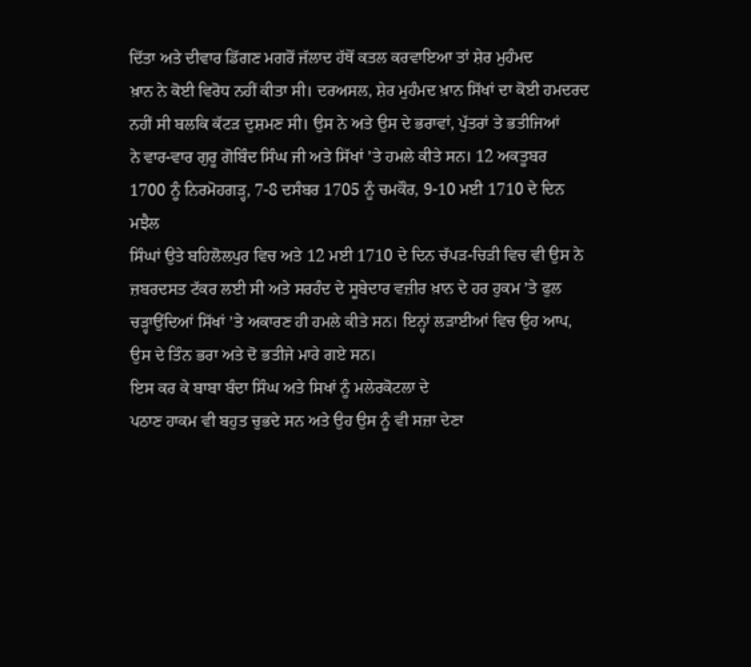ਦਿੱਤਾ ਅਤੇ ਦੀਵਾਰ ਡਿੱਗਣ ਮਗਰੋਂ ਜੱਲਾਦ ਹੱਥੋਂ ਕਤਲ ਕਰਵਾਇਆ ਤਾਂ ਸ਼ੇਰ ਮੁਹੰਮਦ
ਖ਼ਾਨ ਨੇ ਕੋਈ ਵਿਰੋਧ ਨਹੀਂ ਕੀਤਾ ਸੀ। ਦਰਅਸਲ, ਸ਼ੇਰ ਮੁਹੰਮਦ ਖ਼ਾਨ ਸਿੱਖਾਂ ਦਾ ਕੋਈ ਹਮਦਰਦ
ਨਹੀਂ ਸੀ ਬਲਕਿ ਕੱਟੜ ਦੁਸ਼ਮਣ ਸੀ। ਉਸ ਨੇ ਅਤੇ ਉਸ ਦੇ ਭਰਾਵਾਂ, ਪੁੱਤਰਾਂ ਤੇ ਭਤੀਜਿਆਂ
ਨੇ ਵਾਰ-ਵਾਰ ਗੁਰੂ ਗੋਬਿੰਦ ਸਿੰਘ ਜੀ ਅਤੇ ਸਿੱਖਾਂ ’ਤੇ ਹਮਲੇ ਕੀਤੇ ਸਨ। 12 ਅਕਤੂਬਰ
1700 ਨੂੰ ਨਿਰਮੋਹਗੜ੍ਹ, 7-8 ਦਸੰਬਰ 1705 ਨੂੰ ਚਮਕੌਰ, 9-10 ਮਈ 1710 ਦੇ ਦਿਨ ਮਝੈਲ
ਸਿੰਘਾਂ ਉਤੇ ਬਹਿਲੋਲਪੁਰ ਵਿਚ ਅਤੇ 12 ਮਈ 1710 ਦੇ ਦਿਨ ਚੱਪੜ-ਚਿੜੀ ਵਿਚ ਵੀ ਉਸ ਨੇ
ਜ਼ਬਰਦਸਤ ਟੱਕਰ ਲਈ ਸੀ ਅਤੇ ਸਰਹੰਦ ਦੇ ਸੂਬੇਦਾਰ ਵਜ਼ੀਰ ਖ਼ਾਨ ਦੇ ਹਰ ਹੁਕਮ ’ਤੇ ਫੁਲ
ਚੜ੍ਹਾਉਂਦਿਆਂ ਸਿੱਖਾਂ ’ਤੇ ਅਕਾਰਣ ਹੀ ਹਮਲੇ ਕੀਤੇ ਸਨ। ਇਨ੍ਹਾਂ ਲੜਾਈਆਂ ਵਿਚ ਉਹ ਆਪ,
ਉਸ ਦੇ ਤਿੰਨ ਭਰਾ ਅਤੇ ਦੋ ਭਤੀਜੇ ਮਾਰੇ ਗਏ ਸਨ।
ਇਸ ਕਰ ਕੇ ਬਾਬਾ ਬੰਦਾ ਸਿੰਘ ਅਤੇ ਸਿਖਾਂ ਨੂੰ ਮਲੇਰਕੋਟਲਾ ਦੇ
ਪਠਾਣ ਹਾਕਮ ਵੀ ਬਹੁਤ ਚੁਭਦੇ ਸਨ ਅਤੇ ਉਹ ਉਸ ਨੂੰ ਵੀ ਸਜ਼ਾ ਦੇਣਾ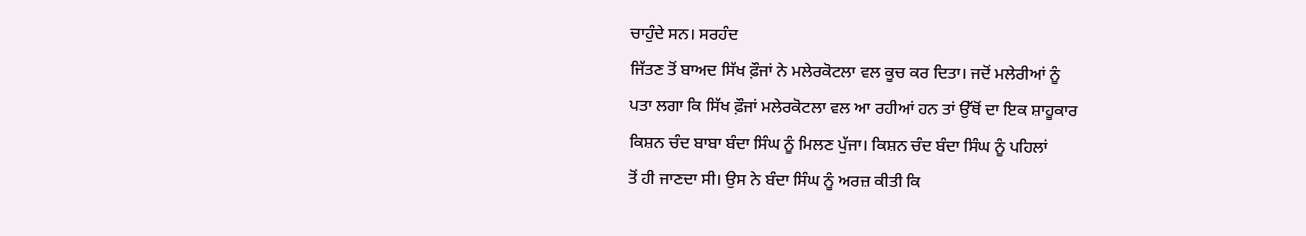ਚਾਹੁੰਦੇ ਸਨ। ਸਰਹੰਦ
ਜਿੱਤਣ ਤੋਂ ਬਾਅਦ ਸਿੱਖ ਫ਼ੌਜਾਂ ਨੇ ਮਲੇਰਕੋਟਲਾ ਵਲ ਕੂਚ ਕਰ ਦਿਤਾ। ਜਦੋਂ ਮਲੇਰੀਆਂ ਨੂੰ
ਪਤਾ ਲਗਾ ਕਿ ਸਿੱਖ ਫ਼ੌਜਾਂ ਮਲੇਰਕੋਟਲਾ ਵਲ ਆ ਰਹੀਆਂ ਹਨ ਤਾਂ ਉੱਥੋਂ ਦਾ ਇਕ ਸ਼ਾਹੂਕਾਰ
ਕਿਸ਼ਨ ਚੰਦ ਬਾਬਾ ਬੰਦਾ ਸਿੰਘ ਨੂੰ ਮਿਲਣ ਪੁੱਜਾ। ਕਿਸ਼ਨ ਚੰਦ ਬੰਦਾ ਸਿੰਘ ਨੂੰ ਪਹਿਲਾਂ
ਤੋਂ ਹੀ ਜਾਣਦਾ ਸੀ। ਉਸ ਨੇ ਬੰਦਾ ਸਿੰਘ ਨੂੰ ਅਰਜ਼ ਕੀਤੀ ਕਿ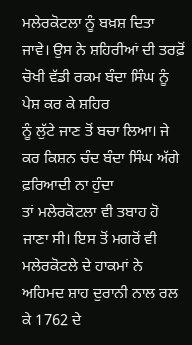ਮਲੇਰਕੋਟਲਾ ਨੂੰ ਬਖ਼ਸ਼ ਦਿਤਾ
ਜਾਵੇ। ਉਸ ਨੇ ਸ਼ਹਿਰੀਆਂ ਦੀ ਤਰਫ਼ੋਂ ਚੋਖੀ ਵੱਡੀ ਰਕਮ ਬੰਦਾ ਸਿੰਘ ਨੂੰ ਪੇਸ਼ ਕਰ ਕੇ ਸ਼ਹਿਰ
ਨੂੰ ਲੁੱਟੇ ਜਾਣ ਤੋਂ ਬਚਾ ਲਿਆ। ਜੇ ਕਰ ਕਿਸ਼ਨ ਚੰਦ ਬੰਦਾ ਸਿੰਘ ਅੱਗੇ ਫ਼ਰਿਆਦੀ ਨਾ ਹੁੰਦਾ
ਤਾਂ ਮਲੇਰਕੋਟਲਾ ਵੀ ਤਬਾਹ ਹੋ ਜਾਣਾ ਸੀ। ਇਸ ਤੋਂ ਮਗਰੋਂ ਵੀ ਮਲੇਰਕੋਟਲੇ ਦੇ ਹਾਕਮਾਂ ਨੇ
ਅਹਿਮਦ ਸ਼ਾਹ ਦੁਰਾਨੀ ਨਾਲ ਰਲ ਕੇ 1762 ਦੇ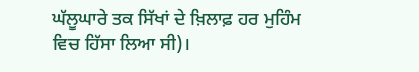ਘੱਲੂਘਾਰੇ ਤਕ ਸਿੱਖਾਂ ਦੇ ਖ਼ਿਲਾਫ਼ ਹਰ ਮੁਹਿੰਮ
ਵਿਚ ਹਿੱਸਾ ਲਿਆ ਸੀ)।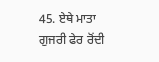45. ਏਥੇ ਮਾਤਾ ਗੁਜਰੀ ਫੇਰ ਰੋਂਦੀ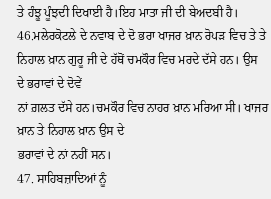ਤੇ ਹੰਝੂ ਪੂੰਝਦੀ ਦਿਖਾਈ ਹੈ।ਇਹ ਮਾਤਾ ਜੀ ਦੀ ਬੇਅਦਬੀ ਹੈ।
46.ਮਲੇਰਕੋਟਲੇ ਦੇ ਨਵਾਬ ਦੇ ਦੋ ਭਰਾ ਖਾਜਰ ਖ਼ਾਨ ਰੋਪੜ ਵਿਚ ਤੇ ਤੇ
ਨਿਹਾਲ ਖ਼ਾਨ ਗੁਰੂ ਜੀ ਦੇ ਹੱਥੋਂ ਚਮਕੌਰ ਵਿਚ ਮਰਦੇ ਦੱਸੇ ਹਨ। ਉਸ ਦੇ ਭਰਾਵਾਂ ਦੇ ਦੋਵੇਂ
ਨਾਂ ਗ਼ਲਤ ਦੱਸੇ ਹਨ।ਚਮਕੌਰ ਵਿਚ ਨਾਹਰ ਖ਼ਾਨ ਮਰਿਆ ਸੀ। ਖਾਜਰ ਖ਼ਾਨ ਤੇ ਨਿਹਾਲ ਖ਼ਾਨ ਉਸ ਦੇ
ਭਰਾਵਾਂ ਦੇ ਨਾਂ ਨਹੀਂ ਸਨ।
47. ਸਾਹਿਬਜ਼ਾਦਿਆਂ ਨੂੰ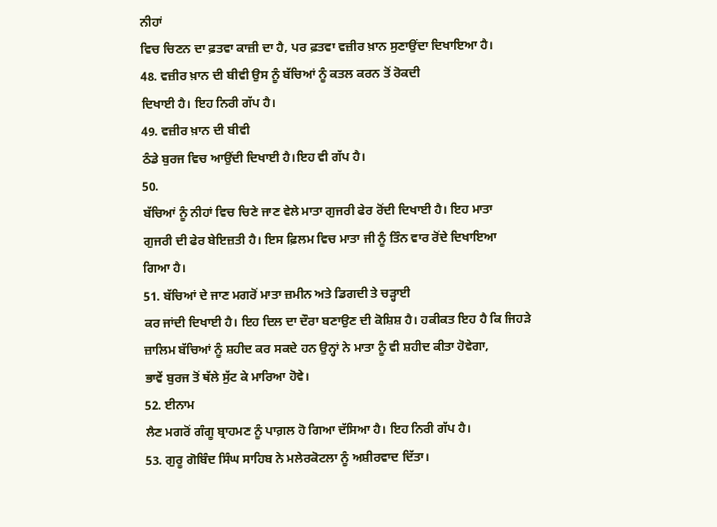ਨੀਹਾਂ
ਵਿਚ ਚਿਣਨ ਦਾ ਫ਼ਤਵਾ ਕਾਜ਼ੀ ਦਾ ਹੈ, ਪਰ ਫ਼ਤਵਾ ਵਜ਼ੀਰ ਖ਼ਾਨ ਸੁਣਾਉਂਦਾ ਦਿਖਾਇਆ ਹੈ।
48. ਵਜ਼ੀਰ ਖ਼ਾਨ ਦੀ ਬੀਵੀ ਉਸ ਨੂੰ ਬੱਚਿਆਂ ਨੂੰ ਕਤਲ ਕਰਨ ਤੋਂ ਰੋਕਦੀ
ਦਿਖਾਈ ਹੈ। ਇਹ ਨਿਰੀ ਗੱਪ ਹੈ।
49. ਵਜ਼ੀਰ ਖ਼ਾਨ ਦੀ ਬੀਵੀ
ਠੰਡੇ ਬੁਰਜ ਵਿਚ ਆਉਂਦੀ ਦਿਖਾਈ ਹੈ।ਇਹ ਵੀ ਗੱਪ ਹੈ।
50.
ਬੱਚਿਆਂ ਨੂੰ ਨੀਹਾਂ ਵਿਚ ਚਿਣੇ ਜਾਣ ਵੇਲੇ ਮਾਤਾ ਗੁਜਰੀ ਫੇਰ ਰੋਂਦੀ ਦਿਖਾਈ ਹੈ। ਇਹ ਮਾਤਾ
ਗੁਜਰੀ ਦੀ ਫੇਰ ਬੇਇਜ਼ਤੀ ਹੈ। ਇਸ ਫ਼ਿਲਮ ਵਿਚ ਮਾਤਾ ਜੀ ਨੂੰ ਤਿੰਨ ਵਾਰ ਰੋਂਦੇ ਦਿਖਾਇਆ
ਗਿਆ ਹੈ।
51. ਬੱਚਿਆਂ ਦੇ ਜਾਣ ਮਗਰੋਂ ਮਾਤਾ ਜ਼ਮੀਨ ਅਤੇ ਡਿਗਦੀ ਤੇ ਚੜ੍ਹਾਈ
ਕਰ ਜਾਂਦੀ ਦਿਖਾਈ ਹੈ। ਇਹ ਦਿਲ ਦਾ ਦੌਰਾ ਬਣਾਉਣ ਦੀ ਕੋਸ਼ਿਸ਼ ਹੈ। ਹਕੀਕਤ ਇਹ ਹੈ ਕਿ ਜਿਹੜੇ
ਜ਼ਾਲਿਮ ਬੱਚਿਆਂ ਨੂੰ ਸ਼ਹੀਦ ਕਰ ਸਕਦੇ ਹਨ ਉਨ੍ਹਾਂ ਨੇ ਮਾਤਾ ਨੂੰ ਵੀ ਸ਼ਹੀਦ ਕੀਤਾ ਹੋਵੇਗਾ,
ਭਾਵੇਂ ਬੁਰਜ ਤੋਂ ਥੱਲੇ ਸੁੱਟ ਕੇ ਮਾਰਿਆ ਹੋਵੇ।
52. ਈਨਾਮ
ਲੈਣ ਮਗਰੋਂ ਗੰਗੂ ਬ੍ਰਾਹਮਣ ਨੂੰ ਪਾਗ਼ਲ ਹੋ ਗਿਆ ਦੱਸਿਆ ਹੈ। ਇਹ ਨਿਰੀ ਗੱਪ ਹੈ।
53. ਗੁਰੂ ਗੋਬਿੰਦ ਸਿੰਘ ਸਾਹਿਬ ਨੇ ਮਲੇਰਕੋਟਲਾ ਨੂੰ ਅਸ਼ੀਰਵਾਦ ਦਿੱਤਾ।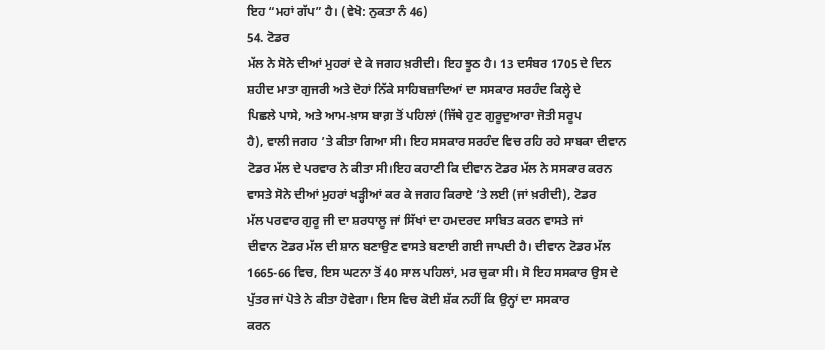ਇਹ “ਮਹਾਂ ਗੱਪ” ਹੈ। (ਵੇਖੋ: ਨੁਕਤਾ ਨੰ 46)
54. ਟੋਡਰ
ਮੱਲ ਨੇ ਸੋਨੇ ਦੀਆਂ ਮੁਹਰਾਂ ਦੇ ਕੇ ਜਗਹ ਖ਼ਰੀਦੀ। ਇਹ ਝੂਠ ਹੈ। 13 ਦਸੰਬਰ 1705 ਦੇ ਦਿਨ
ਸ਼ਹੀਦ ਮਾਤਾ ਗੁਜਰੀ ਅਤੇ ਦੋਹਾਂ ਨਿੱਕੇ ਸਾਹਿਬਜ਼ਾਦਿਆਂ ਦਾ ਸਸਕਾਰ ਸਰਹੰਦ ਕਿਲ੍ਹੇ ਦੇ
ਪਿਛਲੇ ਪਾਸੇ, ਅਤੇ ਆਮ-ਖ਼ਾਸ ਬਾਗ਼ ਤੋਂ ਪਹਿਲਾਂ (ਜਿੱਥੇ ਹੁਣ ਗੁਰੂਦੁਆਰਾ ਜੋਤੀ ਸਰੂਪ
ਹੈ), ਵਾਲੀ ਜਗਹ ’ਤੇ ਕੀਤਾ ਗਿਆ ਸੀ। ਇਹ ਸਸਕਾਰ ਸਰਹੰਦ ਵਿਚ ਰਹਿ ਰਹੇ ਸਾਬਕਾ ਦੀਵਾਨ
ਟੋਡਰ ਮੱਲ ਦੇ ਪਰਵਾਰ ਨੇ ਕੀਤਾ ਸੀ।ਇਹ ਕਹਾਣੀ ਕਿ ਦੀਵਾਨ ਟੋਡਰ ਮੱਲ ਨੇ ਸਸਕਾਰ ਕਰਨ
ਵਾਸਤੇ ਸੋਨੇ ਦੀਆਂ ਮੁਹਰਾਂ ਖੜ੍ਹੀਆਂ ਕਰ ਕੇ ਜਗਹ ਕਿਰਾਏ ’ਤੇ ਲਈ (ਜਾਂ ਖ਼ਰੀਦੀ), ਟੋਡਰ
ਮੱਲ ਪਰਵਾਰ ਗੁਰੂ ਜੀ ਦਾ ਸ਼ਰਧਾਲੂ ਜਾਂ ਸਿੱਖਾਂ ਦਾ ਹਮਦਰਦ ਸਾਬਿਤ ਕਰਨ ਵਾਸਤੇ ਜਾਂ
ਦੀਵਾਨ ਟੋਡਰ ਮੱਲ ਦੀ ਸ਼ਾਨ ਬਣਾਉਣ ਵਾਸਤੇ ਬਣਾਈ ਗਈ ਜਾਪਦੀ ਹੈ। ਦੀਵਾਨ ਟੋਡਰ ਮੱਲ
1665-66 ਵਿਚ, ਇਸ ਘਟਨਾ ਤੋਂ 40 ਸਾਲ ਪਹਿਲਾਂ, ਮਰ ਚੁਕਾ ਸੀ। ਸੋ ਇਹ ਸਸਕਾਰ ਉਸ ਦੇ
ਪੁੱਤਰ ਜਾਂ ਪੋਤੇ ਨੇ ਕੀਤਾ ਹੋਵੇਗਾ। ਇਸ ਵਿਚ ਕੋਈ ਸ਼ੱਕ ਨਹੀਂ ਕਿ ਉਨ੍ਹਾਂ ਦਾ ਸਸਕਾਰ
ਕਰਨ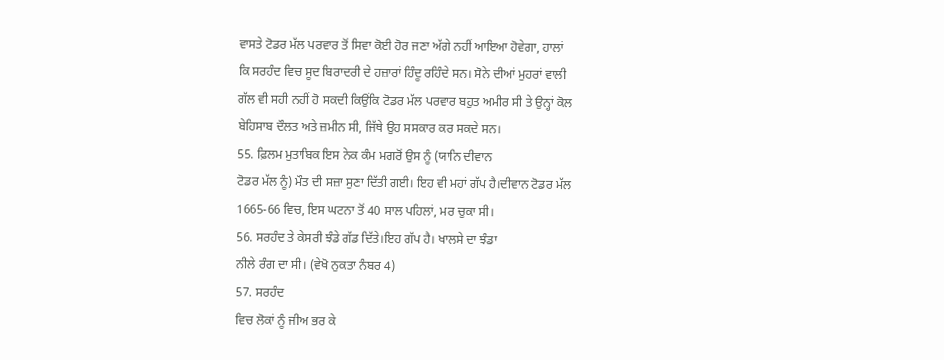ਵਾਸਤੇ ਟੋਡਰ ਮੱਲ ਪਰਵਾਰ ਤੋਂ ਸਿਵਾ ਕੋਈ ਹੋਰ ਜਣਾ ਅੱਗੇ ਨਹੀਂ ਆਇਆ ਹੋਵੇਗਾ, ਹਾਲਾਂ
ਕਿ ਸਰਹੰਦ ਵਿਚ ਸੂਦ ਬਿਰਾਦਰੀ ਦੇ ਹਜ਼ਾਰਾਂ ਹਿੰਦੂ ਰਹਿੰਦੇ ਸਨ। ਸੋਨੇ ਦੀਆਂ ਮੁਹਰਾਂ ਵਾਲੀ
ਗੱਲ ਵੀ ਸਹੀ ਨਹੀਂ ਹੋ ਸਕਦੀ ਕਿਉਂਕਿ ਟੋਡਰ ਮੱਲ ਪਰਵਾਰ ਬਹੁਤ ਅਮੀਰ ਸੀ ਤੇ ਉਨ੍ਹਾਂ ਕੋਲ
ਬੇਹਿਸਾਬ ਦੌਲਤ ਅਤੇ ਜ਼ਮੀਨ ਸੀ, ਜਿੱਥੇ ਉਹ ਸਸਕਾਰ ਕਰ ਸਕਦੇ ਸਨ।
55. ਫ਼ਿਲਮ ਮੁਤਾਬਿਕ ਇਸ ਨੇਕ ਕੰਮ ਮਗਰੋਂ ਉਸ ਨੂੰ (ਯਾਨਿ ਦੀਵਾਨ
ਟੋਡਰ ਮੱਲ ਨੂੰ) ਮੌਤ ਦੀ ਸਜ਼ਾ ਸੁਣਾ ਦਿੱਤੀ ਗਈ। ਇਹ ਵੀ ਮਹਾਂ ਗੱਪ ਹੈ।ਦੀਵਾਨ ਟੋਡਰ ਮੱਲ
1665-66 ਵਿਚ, ਇਸ ਘਟਨਾ ਤੋਂ 40 ਸਾਲ ਪਹਿਲਾਂ, ਮਰ ਚੁਕਾ ਸੀ।
56. ਸਰਹੰਦ ਤੇ ਕੇਸਰੀ ਝੰਡੇ ਗੱਡ ਦਿੱਤੇ।ਇਹ ਗੱਪ ਹੈ। ਖਾਲਸੇ ਦਾ ਝੰਡਾ
ਨੀਲੇ ਰੰਗ ਦਾ ਸੀ। (ਵੇਖੋ ਨੁਕਤਾ ਨੰਬਰ 4)
57. ਸਰਹੰਦ
ਵਿਚ ਲੋਕਾਂ ਨੂੰ ਜੀਅ ਭਰ ਕੇ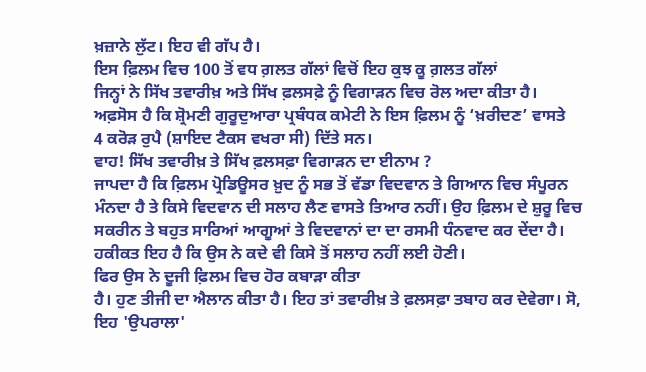ਖ਼ਜ਼ਾਨੇ ਲੁੱਟ। ਇਹ ਵੀ ਗੱਪ ਹੈ।
ਇਸ ਫ਼ਿਲਮ ਵਿਚ 100 ਤੋਂ ਵਧ ਗ਼ਲਤ ਗੱਲਾਂ ਵਿਚੋਂ ਇਹ ਕੁਝ ਕੂ ਗ਼ਲਤ ਗੱਲਾਂ
ਜਿਨ੍ਹਾਂ ਨੇ ਸਿੱਖ ਤਵਾਰੀਖ਼ ਅਤੇ ਸਿੱਖ ਫ਼ਲਸਫ਼ੇ ਨੂੰ ਵਿਗਾੜਨ ਵਿਚ ਰੋਲ ਅਦਾ ਕੀਤਾ ਹੈ।
ਅਫ਼ਸੋਸ ਹੈ ਕਿ ਸ਼੍ਰੋਮਣੀ ਗੁਰੂਦੁਆਰਾ ਪ੍ਰਬੰਧਕ ਕਮੇਟੀ ਨੇ ਇਸ ਫ਼ਿਲਮ ਨੂੰ ‘ਖ਼ਰੀਦਣ’ ਵਾਸਤੇ
4 ਕਰੋੜ ਰੁਪੈ (ਸ਼ਾਇਦ ਟੈਕਸ ਵਖਰਾ ਸੀ) ਦਿੱਤੇ ਸਨ।
ਵਾਹ! ਸਿੱਖ ਤਵਾਰੀਖ਼ ਤੇ ਸਿੱਖ ਫ਼ਲਸਫ਼ਾ ਵਿਗਾੜਨ ਦਾ ਈਨਾਮ ?
ਜਾਪਦਾ ਹੈ ਕਿ ਫ਼ਿਲਮ ਪ੍ਰੋਡਿਊਸਰ ਖ਼ੁਦ ਨੂੰ ਸਭ ਤੋਂ ਵੱਡਾ ਵਿਦਵਾਨ ਤੇ ਗਿਆਨ ਵਿਚ ਸੰਪੂਰਨ
ਮੰਨਦਾ ਹੈ ਤੇ ਕਿਸੇ ਵਿਦਵਾਨ ਦੀ ਸਲਾਹ ਲੈਣ ਵਾਸਤੇ ਤਿਆਰ ਨਹੀਂ। ਉਹ ਫ਼ਿਲਮ ਦੇ ਸ਼ੁਰੂ ਵਿਚ
ਸਕਰੀਨ ਤੇ ਬਹੁਤ ਸਾਰਿਆਂ ਆਗੂਆਂ ਤੇ ਵਿਦਵਾਨਾਂ ਦਾ ਦਾ ਰਸਮੀ ਧੰਨਵਾਦ ਕਰ ਦੇਂਦਾ ਹੈ।
ਹਕੀਕਤ ਇਹ ਹੈ ਕਿ ਉਸ ਨੇ ਕਦੇ ਵੀ ਕਿਸੇ ਤੋਂ ਸਲਾਹ ਨਹੀਂ ਲਈ ਹੋਣੀ।
ਫਿਰ ਉਸ ਨੇ ਦੂਜੀ ਫ਼ਿਲਮ ਵਿਚ ਹੋਰ ਕਬਾੜਾ ਕੀਤਾ
ਹੈ। ਹੁਣ ਤੀਜੀ ਦਾ ਐਲਾਨ ਕੀਤਾ ਹੈ। ਇਹ ਤਾਂ ਤਵਾਰੀਖ਼ ਤੇ ਫ਼ਲਸਫ਼ਾ ਤਬਾਹ ਕਰ ਦੇਵੇਗਾ। ਸੋ,
ਇਹ 'ਉਪਰਾਲਾ'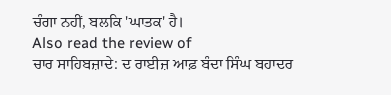ਚੰਗਾ ਨਹੀਂ, ਬਲਕਿ 'ਘਾਤਕ' ਹੈ।
Also read the review of
ਚਾਰ ਸਾਹਿਬਜ਼ਾਦੇ: ਦ ਰਾਈਜ਼ ਆਫ਼ ਬੰਦਾ ਸਿੰਘ ਬਹਾਦਰ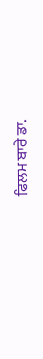ਫਿਲਮ ਬਾਰੇ ਡਾ.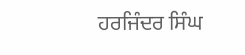ਹਰਜਿੰਦਰ ਸਿੰਘ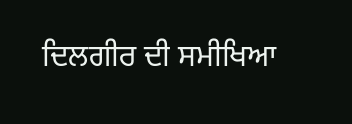ਦਿਲਗੀਰ ਦੀ ਸਮੀਖਿਆ